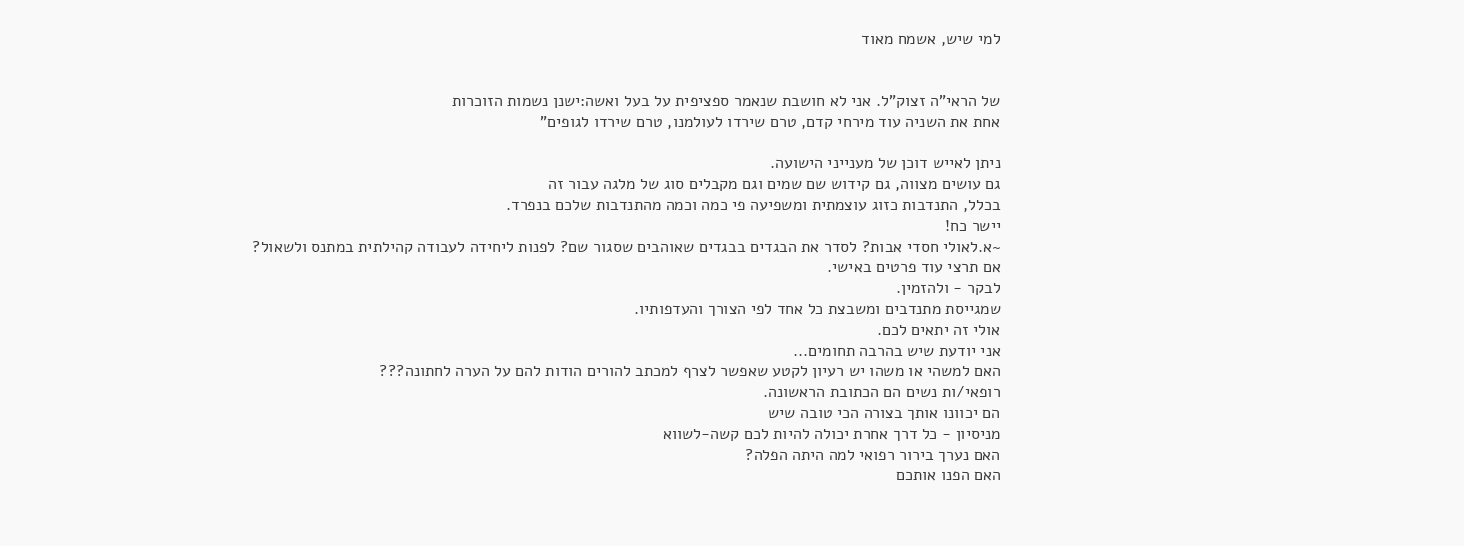למי שיש, אשמח מאוד


של הראי"ה זצוק"ל. אני לא חושבת שנאמר ספציפית על בעל ואשה:ישנן נשמות הזוכרות
אחת את השניה עוד מירחי קדם, טרם שירדו לעולמנו, טרם שירדו לגופים"

ניתן לאייש דוכן של מענייני הישועה.
גם עושים מצווה, גם קידוש שם שמים וגם מקבלים סוג של מלגה עבור זה
בכלל, התנדבות כזוג עוצמתית ומשפיעה פי כמה וכמה מהתנדבות שלכם בנפרד.
יישר כח!
~א.לאולי חסדי אבות? לסדר את הבגדים בבגדים שאוהבים שסגור שם? לפנות ליחידה לעבודה קהילתית במתנס ולשאול?
אם תרצי עוד פרטים באישי.
לבקר - ולהזמין.
שמגייסת מתנדבים ומשבצת כל אחד לפי הצורך והעדפותיו.
אולי זה יתאים לכם.
אני יודעת שיש בהרבה תחומים...
האם למשהי או משהו יש רעיון לקטע שאפשר לצרף למכתב להורים הודות להם על הערה לחתונה???
רופאי/ות נשים הם הכתובת הראשונה.
הם יכוונו אותך בצורה הכי טובה שיש
מניסיון - כל דרך אחרת יכולה להיות לכם קשה-לשווא
האם נערך בירור רפואי למה היתה הפלה?
האם הפנו אותכם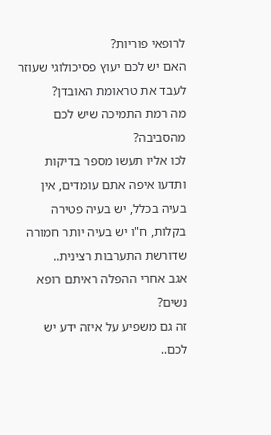לרופאי פוריות?
האם יש לכם יעוץ פסיכולוגי שעוזר לעבד את טראומת האובדן?
מה רמת התמיכה שיש לכם מהסביבה?
לכו אליו תעשו מספר בדיקות ותדעו איפה אתם עומדים, אין בעיה בכלל, יש בעיה פטירה בקלות, ח"ו יש בעיה יותר חמורה שדורשת התערבות רצינית..
אגב אחרי ההפלה ראיתם רופא נשים?
זה גם משפיע על איזה ידע יש לכם..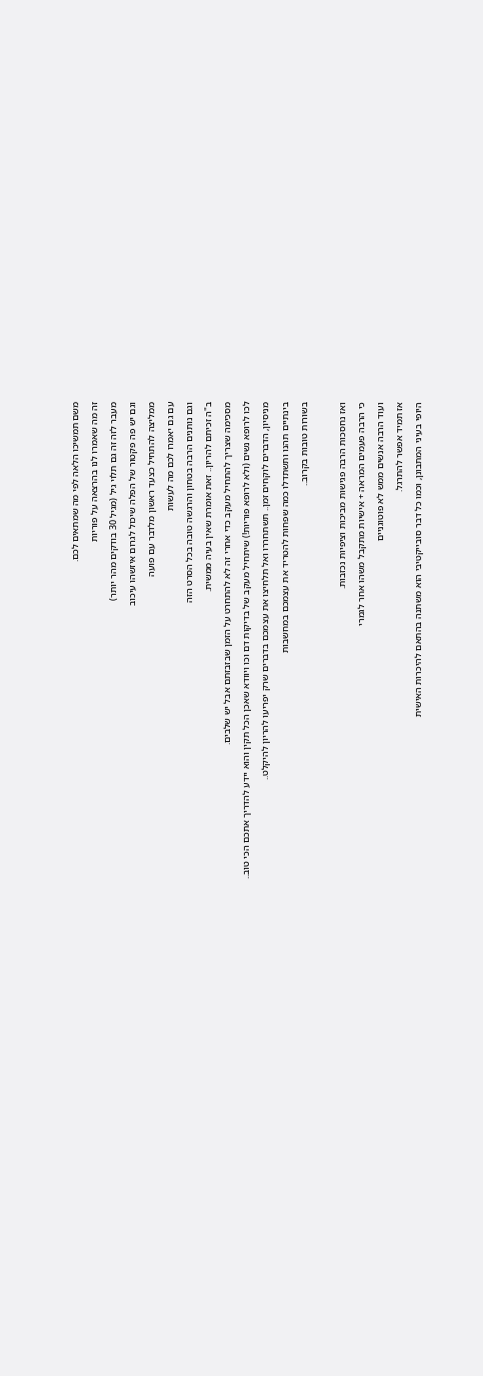משם תמשיכו הלאה לפי מה שמתאים לכם.
זה מה שאמרו לנו בהרצאה על פוריות
מעבר לזה זה גם תלוי גיל (מגיל 30 בודקים מהר יותר)
וגם יש פה פקטור של הפלה שיכול לגרום איזשהו עיכוב
ממליצה להתחיל כצעד ראשון מלדבר עם פועה
עם גם יאמרו לכם מה לעשות
וגם נותנים הרבה בטחון והרגשה טובה בכל הסרט הזה
ב"ה זכיתם להריון.. זאת אומרת שאין בעיה ממשית.
מסכימה שצריך להתחיל מעקב כדי אחרי זה לא להתחרט על הזמן שבזבזתם אבל יש שלבים.
לכו לרופא נשים (ולא לרופא פוריות!) שיתחיל מעקב של בדיקות דם וכו ויוודא שאכן הכל תקין והוא יידע להדריך אתכם הכי טוב..
מניסיון, הדברים לוקחים זמן.. תשתחררו ואל תלחיצו את עצמכם בדברים שרק יפריעו להריון להיקלט..
בינתיים תהנו ותשתדלו כמה שפחות להטריד את עצמכם במחשבות
בשורות טובות בקרוב..

ואז נחסכות הרבה פגישות מביכות וציפיות נכזבות.
כי הרבה פעמים המראה + אישיות מתקבל משהו אחר לגמרי
ועוד הרבה אנשים ממש לא פוטוגניים
אז תמיד אפשר להתרגל.
היופי בעיני המתבונן, וכמו כל דבר סובייקטיבי הוא משתנה בהתאם להיכרות האישית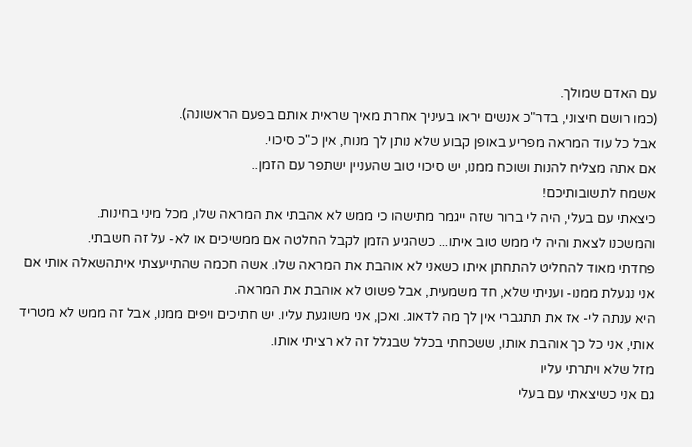עם האדם שמולך.
(כמו רושם חיצוני, בדר"כ אנשים יראו בעיניך אחרת מאיך שראית אותם בפעם הראשונה).
אבל כל עוד המראה מפריע באופן קבוע שלא נותן לך מנוח, אין כ"כ סיכוי.
אם אתה מצליח להנות ושוכח ממנו, יש סיכוי טוב שהעניין ישתפר עם הזמן..
אשמח לתשובותיכם!
כיצאתי עם בעלי, היה לי ברור שזה ייגמר מתישהו כי ממש לא אהבתי את המראה שלו, מכל מיני בחינות.
והמשכנו לצאת והיה לי ממש טוב איתו... כשהגיע הזמן לקבל החלטה אם ממשיכים או לא- על זה חשבתי.
פחדתי מאוד להחליט להתחתן איתו כשאני לא אוהבת את המראה שלו. אשה חכמה שהתייעצתי איתהשאלה אותי אם אני נגעלת ממנו- ועניתי שלא, חד משמעית, אבל פשוט לא אוהבת את המראה.
היא ענתה לי- אז את תתגברי אין לך מה לדאוג. ואכן, אני משוגעת עליו. יש חתיכים ויפים ממנו, אבל זה ממש לא מטריד אותי, אני כל כך אוהבת אותו, ששכחתי בכלל שבגלל זה לא רציתי אותו.
מזל שלא ויתרתי עליו
גם אני כשיצאתי עם בעלי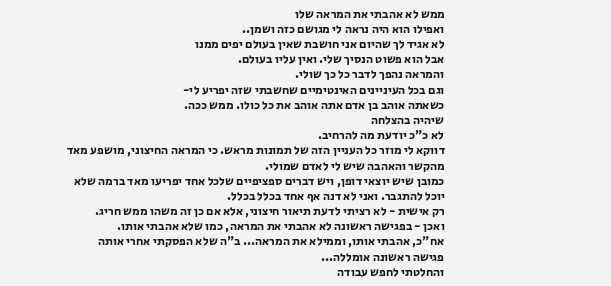ממש לא אהבתי את המראה שלו
ואפילו הוא היה נראה לי מגושם כזה ושמן..
לא אגיד לך שהיום אני חושבת שאין בעולם יפים ממנו
אבל הוא פשוט הנסיך שלי. ואין עליו בעולם.
והמראה נהפך לדבר כל כך שולי.
וגם בכל העיניינים האינטימיים שחשבתי שזה יפריע לי-
כשאתה אוהב בן אדם אתה אוהב את כל כולו. ממש ככה.
שיהיה בהצלחה
לא כ"כ יודעת מה להרחיב.
דווקא לי מוזר כל העניין הזה של תמונות מראש. כי המראה החיצוני, מושפע מאד מהקשר והאהבה שיש לי לאדם שמולי.
כמובן שיש יוצאי דופן, ויש דברים ספציפיים שלכל אחד יפריעו מאד ברמה שלא יוכל להתגבר. ואני לא דנה אף אחד בכלל בכלל.
רק אישית - לא רציתי לדעת תיאור חיצוני, אלא אם כן זה משהו ממש חריג.
ואכן - בפגישה ראשונה לא אהבתי את המראה, כמו שלא אהבתי אותו.
אח"כ, אהבתי אותו, וממילא את המראה... ב"ה שלא הפסקתי אחרי אותה פגישה ראשונה אומללה...
והחלטתי לחפש עבודה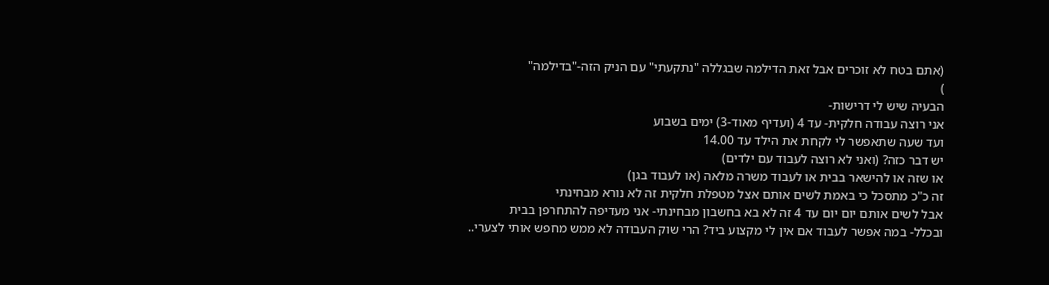(אתם בטח לא זוכרים אבל זאת הדילמה שבגללה "נתקעתי" עם הניק הזה-"בדילמה"
)
הבעיה שיש לי דרישות-
אני רוצה עבודה חלקית- עד 4 (ועדיף מאוד-3) ימים בשבוע
ועד שעה שתאפשר לי לקחת את הילד עד 14.00
יש דבר כזה? (ואני לא רוצה לעבוד עם ילדים)
או שזה או להישאר בבית או לעבוד משרה מלאה (או לעבוד בגן)
זה כ"כ מתסכל כי באמת לשים אותם אצל מטפלת חלקית זה לא נורא מבחינתי
אבל לשים אותם יום יום עד 4 זה לא בא בחשבון מבחינתי- אני מעדיפה להתחרפן בבית
ובכלל- במה אפשר לעבוד אם אין לי מקצוע ביד? הרי שוק העבודה לא ממש מחפש אותי לצערי..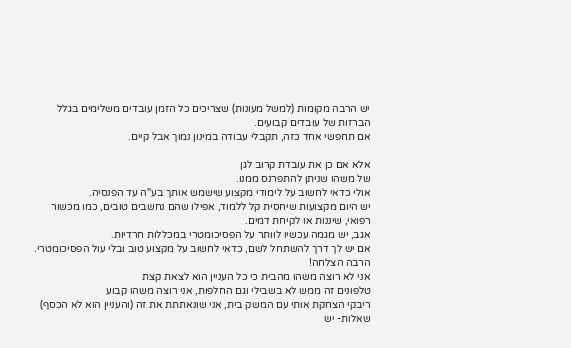יש הרבה מקומות (למשל מעונות) שצריכים כל הזמן עובדים משלימים בגלל הברזות של עובדים קבועים.
אם תחפשי אחד כזה, תקבלי עבודה במינון נמוך אבל קיים.

אלא אם כן את עובדת קרוב לגן
של משהו שניתן להתפרנס ממנו.
אולי כדאי לחשוב על לימודי מקצוע שישמש אותך בע"ה עד הפנסיה.
יש היום מקצועות שיחסית קל ללמוד, אפילו שהם נחשבים טובים, כמו מכשור רפואי, שיננות או לקיחת דמים.
אגב, יש מגמה עכשיו לוותר על הפסיכומטרי במכללות חרדיות.
אם יש לך דרך להשתחל לשם, כדאי לחשוב על מקצוע טוב ובלי עול הפסיכומטרי.
הרבה הצלחה!
אני לא רוצה משהו מהבית כי כל העניין הוא לצאת קצת
טלפונים זה ממש לא בשבילי וגם החלפות, אני רוצה משהו קבוע
ריבקי הצחקת אותי עם המשק בית, אני שונאתתת את זה (והעניין הוא לא הכסף)
שאלות- יש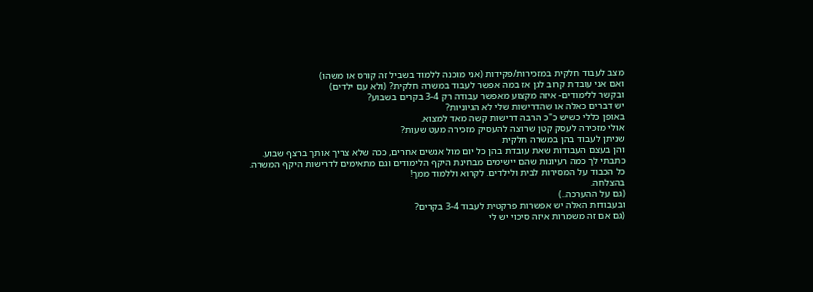מצב לעבוד חלקית במזכירות/פקידות (אני מוכנה ללמוד בשביל זה קורס או משהו)
ואם אני עובדת קרוב לגן אז במה אפשר לעבוד במשרה חלקית? (ולא עם ילדים)
ובקשר ללימודים- איזה מקצוע מאפשר עבודה רק 3-4 בקרים בשבוע?
יש דברים כאלה או שהדרישות שלי לא הגיוניות?
באופן כללי כשיש כ"כ הרבה דרישות קשה מאד למצוא.
אולי מזכירה לעסק קטן שרוצה להעסיק מזכירה מעט שעות?
שניתן לעבוד בהן במשרה חלקית
והן בעצם העבודות שאת עובדת בהן כל יום מול אנשים אחרים, ככה שלא צריך אותך ברצף שבוע.
כתבתי לך כמה רעיונות שהם יישימים מבחינת היקף הלימודים וגם מתאימים לדרישות היקף המשרה.
כל הכבוד על המסירות לבית ולילדים. לקרוא וללמוד ממך!
בהצלחה.
(גם על ההערכה..)
ובעבודות האלה יש אפשרות פרקטית לעבוד 3-4 בקרים?
(גם אם זה משמרות איזה סיכוי יש לי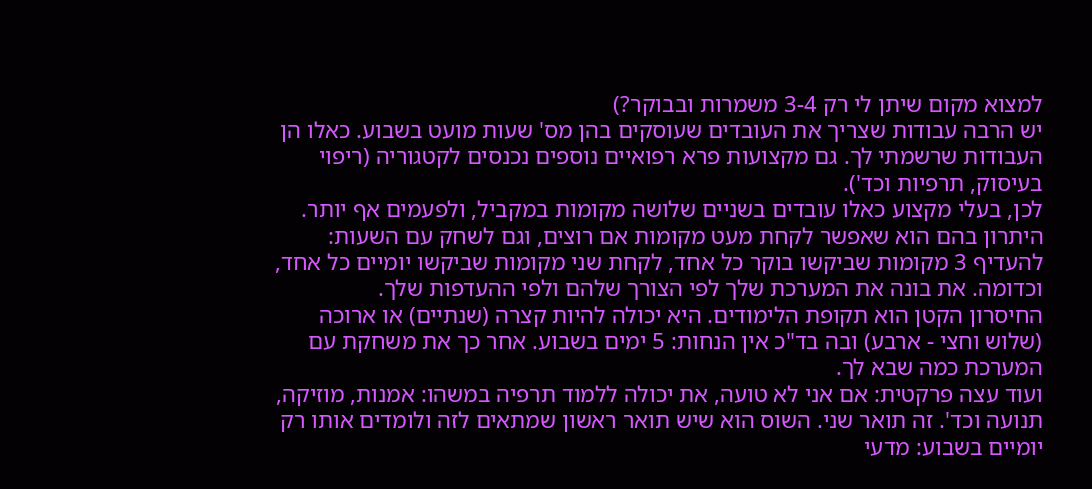למצוא מקום שיתן לי רק 3-4 משמרות ובבוקר?)
יש הרבה עבודות שצריך את העובדים שעוסקים בהן מס' שעות מועט בשבוע. כאלו הן העבודות שרשמתי לך. גם מקצועות פרא רפואיים נוספים נכנסים לקטגוריה (ריפוי בעיסוק, תרפיות וכד').
לכן, בעלי מקצוע כאלו עובדים בשניים שלושה מקומות במקביל, ולפעמים אף יותר. היתרון בהם הוא שאפשר לקחת מעט מקומות אם רוצים, וגם לשחק עם השעות: להעדיף 3 מקומות שביקשו בוקר כל אחד, לקחת שני מקומות שביקשו יומיים כל אחד, וכדומה. את בונה את המערכת שלך לפי הצורך שלהם ולפי ההעדפות שלך.
החיסרון הקטן הוא תקופת הלימודים. היא יכולה להיות קצרה (שנתיים) או ארוכה (שלוש וחצי - ארבע) ובה בד"כ אין הנחות: 5 ימים בשבוע. אחר כך את משחקת עם המערכת כמה שבא לך.
ועוד עצה פרקטית: אם אני לא טועה, את יכולה ללמוד תרפיה במשהו: אמנות, מוזיקה, תנועה וכד'. זה תואר שני. השוס הוא שיש תואר ראשון שמתאים לזה ולומדים אותו רק יומיים בשבוע: מדעי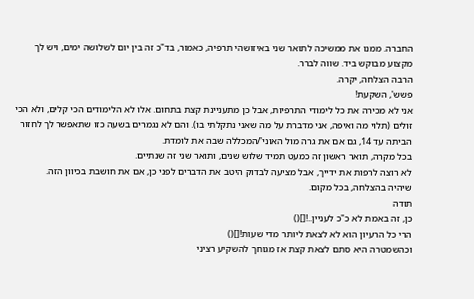החברה. ממנו את ממשיכה לתואר שני באיזושהי תרפיה, כאמור, בד"כ זה בין יום לשלושה ימים, ויש לך מקצוע מבוקש ביד. שווה לברר.
הרבה הצלחה, יקרה.
פשש', השקעת!
אני לא מכירה את כל לימודי התרפיות, אבל כן מתעניינת קצת בתחום. אלו לא הלימודים הכי קלים, ולא הכי זולים (תלוי מה ואיפה, אני מדברת על מה שאני נתקלתי בו). והם לא נגמרים בשעה כזו שתאפשר לך לחזור הביתה עד 14, גם אם את גרה מול האוני'/המכללה שבה את לומדת.
בכל מקרה, תואר ראשון זה כמעט תמיד שלוש שנים, ותואר שני זה שנתיים.
לא רוצה לרפות את ידייך, אבל מציעה לבדוק היטב את הדברים לפני כן, אם את חושבת בכיוון הזה.
שיהיה בהצלחה, בכל מקום.
תודה
כן, זה באמת לא כ"כ לעניין..![]()
הרי כל הרעיון הוא לא לצאת ליותר מדי שעות![]()
וכהשמטרה היא סתם לצאת קצת אז מגוחך להשקיע רציני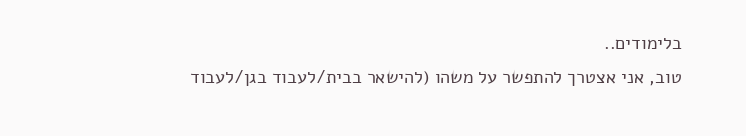בלימודים..
טוב, אני אצטרך להתפשר על משהו (להישאר בבית/לעבוד בגן/לעבוד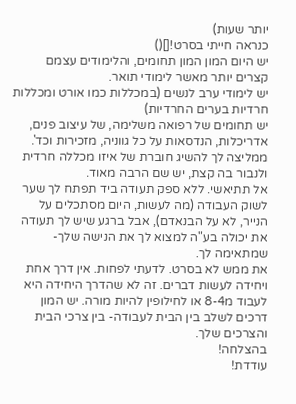יותר שעות)
כנראה חייתי בסרט![]()
יש היום המון המון תחומים, והלימודים עצמם קצרים יותר מאשר לימודי תואר.
יש לימודי ערב לנשים (במכללות כמו אורט ומכללות חרדיות בערים החרדיות)
יש תחומים של רפואה משלימה, של עיצוב פנים, אדריכלות, הנדסאות על כל גווניה, מזכירות וכד'.
ממליצה לך להשיג חוברת של איזו מכללה חרדית ולנבור בה קצת, יש שם הרבה מאוד.
אל תתיאשי. ללא ספק תעודה ביד תפתח לך שער לשוק העבודה (מה לעשות, היום מסתכלים על הנייר, לא על הבנאדם), אבל ברגע שיש לך תעודה את יכולה בע"ה למצוא לך את הנישה שלך- שמתאימה לך.
את ממש לא בסרט. לדעתי לפחות. אין דרך אחת ויחידה לעשות דברים. זה לא שהדרך היחידה היא לעבוד מ8-4 או לחילופין להיות מורה. יש המון דרכים לשלב בין הבית לעבודה- בין צרכי הבית והצרכים שלך.
בהצלחה!
עודדת!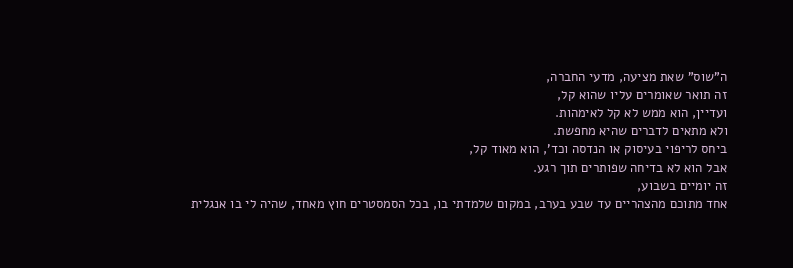ה"שוס" שאת מציעה, מדעי החברה,
זה תואר שאומרים עליו שהוא קל,
ועדיין, הוא ממש לא קל לאימהות.
ולא מתאים לדברים שהיא מחפשת.
ביחס לריפוי בעיסוק או הנדסה וכד', הוא מאוד קל,
אבל הוא לא בדיחה שפותרים תוך רגע.
זה יומיים בשבוע,
אחד מתוכם מהצהריים עד שבע בערב, במקום שלמדתי בו, בכל הסמסטרים חוץ מאחד, שהיה לי בו אנגלית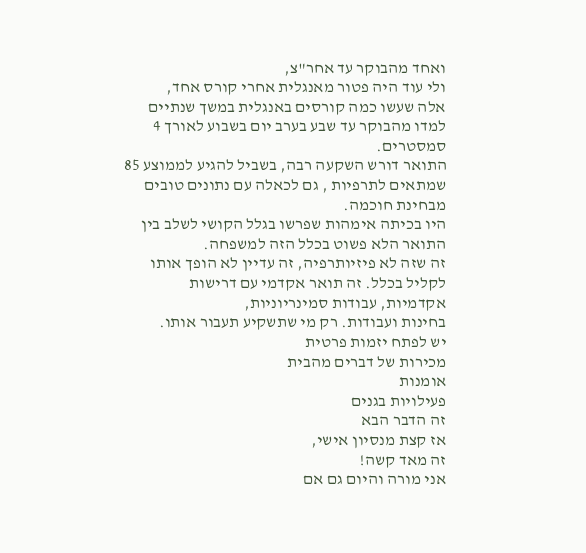ואחד מהבוקר עד אחר"צ,
ולי עוד היה פטור מאנגלית אחרי קורס אחד,
אלה שעשו כמה קורסים באנגלית במשך שנתיים למדו מהבוקר עד שבע בערב יום בשבוע לאורך 4 סמסטרים.
התואר דורש השקעה רבה, בשביל להגיע לממוצע 85 שמתאים לתרפיות , גם לכאלה עם נתונים טובים מבחינת חוכמה.
היו בכיתה אימהות שפרשו בגלל הקושי לשלב בין התואר הלא פשוט בכלל הזה למשפחה.
זה שזה לא פיזיותרפיה, זה עדיין לא הופך אותו לקליל בכלל. זה תואר אקדמי עם דרישות אקדמיות, עבודות סמינריוניות,
בחינות ועבודות. רק מי שתשקיע תעבור אותו.
יש לפתח יזמות פרטית
מכירות של דברים מהבית
אומנות
פעילויות בגנים
זה הדבר הבא
אז קצת מנסיון אישי,
זה מאד קשה!
אני מורה והיום גם אם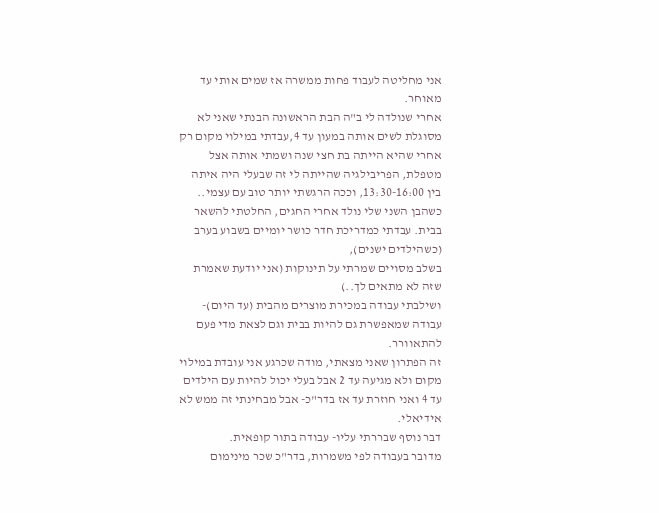אני מחליטה לעבוד פחות ממשרה אז שמים אותי עד מאוחר.
אחרי שנולדה לי ב"ה הבת הראשונה הבנתי שאני לא מסוגלת לשים אותה במעון עד 4,עבדתי במילוי מקום רק אחרי שהיא הייתה בת חצי שנה ושמתי אותה אצל מטפלת, הפריבילגיה שהייתה לי זה שבעלי היה איתה בין 13:30-16:00, וככה הרגשתי יותר טוב עם עצמי..
כשהבן השני שלי נולד אחרי החגים, החלטתי להשאר בבית. עבדתי כמדריכת חדר כושר יומיים בשבוע בערב (כשהילדים ישנים),
בשלב מסויים שמרתי על תינוקות (אני יודעת שאמרת שזה לא מתאים לך..)
ושילבתי עבודה במכירת מוצרים מהבית (עד היום)- עבודה שמאפשרת גם להיות בבית וגם לצאת מדי פעם להתאוורר.
זה הפתרון שאני מצאתי, מודה שכרגע אני עובדת במילוי מקום ולא מגיעה עד 2 אבל בעלי יכול להיות עם הילדים עד 4 ואני חוזרת עד אז בדר"כ- אבל מבחינתי זה ממש לא אידיאלי.
דבר נוסף שבררתי עליו- עבודה בתור קופאית.
מדובר בעבודה לפי משמרות, בדר"כ שכר מינימום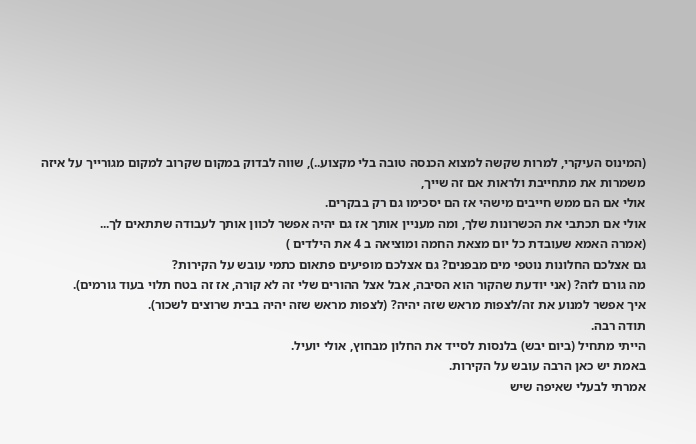(המינוס העיקרי, למרות שקשה למצוא הכנסה טובה בלי מקצוע..), שווה לבדוק במקום שקרוב למקום מגורייך על איזה משמרות את מתחייבת ולראות אם זה שייך,
אולי אם הם ממש חייבים מישהי אז הם יסכימו גם רק בבקרים.
אולי אם תכתבי את הכשרונות שלך, ומה מעניין אותך אז גם יהיה אפשר לכוון אותך לעבודה שתתאים לך...
(אמרה האמא שעובדת כל יום מצאת החמה ומוציאה ב 4 את הילדים )
גם אצלכם החלונות נוטפי מים מבפנים? גם אצלכם מופיעים פתאום כתמי עובש על הקירות?
מה גורם לזה? (אני יודעת שהקור הוא הסיבה, אבל אצל ההורים שלי זה לא קורה, אז זה בטח תלוי בעוד גורמים).
איך אפשר למנוע את זה/לצפות מראש שזה יהיה? (לצפות מראש שזה יהיה בבית שרוצים לשכור).
תודה רבה.
הייתי מתחיל (ביום יבש) בלנסות לסייד את החלון מבחוץ, אולי יועיל.
באמת יש כאן הרבה עובש על הקירות.
אמרתי לבעלי שאיפה שיש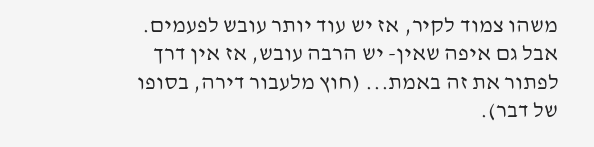משהו צמוד לקיר, אז יש עוד יותר עובש לפעמים. אבל גם איפה שאין- יש הרבה עובש, אז אין דרך לפתור את זה באמת... (חוץ מלעבור דירה, בסופו של דבר).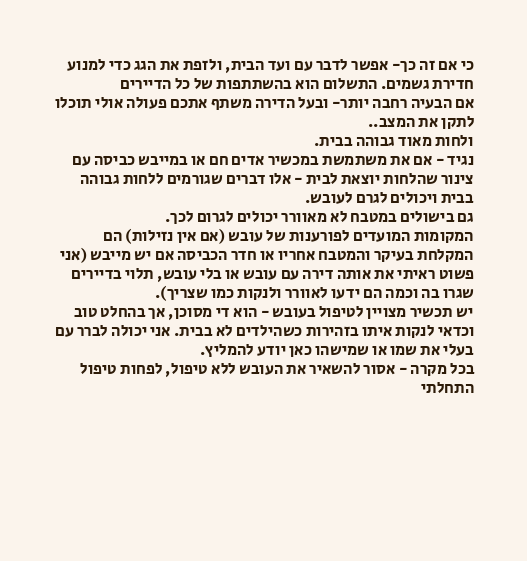כי אם זה כך- אפשר לדבר עם ועד הבית, ולזפת את הגג כדי למנוע חדירת גשמים. התשלום הוא בהשתתפות של כל הדיירים
אם הבעיה רחבה יותר- ובעל הדירה משתף אתכם פעולה אולי תוכלו לתקן את המצב..
ולחות מאוד גבוהה בבית.
נגיד - אם את משתמשת במכשיר אדים חם או במייבש כביסה עם צינור שהלחות יוצאת לבית - אלו דברים שגורמים ללחות גבוהה בבית ויכולים לגרם לעובש.
גם בישולים במטבח לא מאוורר יכולים לגרום לכך.
המקומות המועדים לפורענות של עובש (אם אין נזילות) הם המקלחת בעיקר והמטבח אחריו או חדר הכביסה אם יש מייבש (אני פשוט ראיתי את אותה דירה עם עובש או בלי עובש, תלוי בדיירים שגרו בה וכמה הם ידעו לאוורר ולנקות כמו שצריך).
יש תכשיר מצויין לטיפול בעובש - הוא די מסוכן, אך בהחלט טוב וכדאי לנקות איתו בזהירות כשהילדים לא בבית. אני יכולה לברר עם בעלי את שמו או שמישהו כאן יודע להמליץ.
בכל מקרה - אסור להשאיר את העובש ללא טיפול, לפחות טיפול התחלתי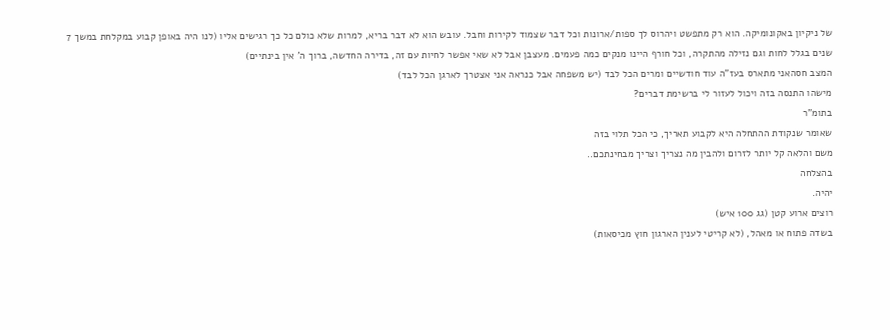של ניקיון באקונומיקה. הוא רק מתפשט ויהרוס לך ספות/ארונות וכל דבר שצמוד לקירות וחבל. עובש הוא לא דבר בריא, למרות שלא כולם כל כך רגישים אליו (לנו היה באופן קבוע במקלחת במשך 7 שנים בגלל לחות וגם נזילה מהתקרה, וכל חורף היינו מנקים כמה פעמים. מעצבן אבל לא שאי אפשר לחיות עם זה, בדירה החדשה, ברוך ה' אין בינתיים)
המצב חסהאני מתארס בעז"ה עוד חודשיים ומרים הכל לבד (יש משפחה אבל כנראה אני אצטרך לארגן הכל לבד)
מישהו התנסה בזה ויכול לעזור לי ברשימת דברים?
בתומ"ר
שאומר שנקודת ההתחלה היא לקבוע תאריך, כי הכל תלוי בזה
משם והלאה קל יותר לזרום ולהבין מה נצריך וצריך מבחינתכם..
בהצלחה
יהיה.
רוצים ארוע קטן (גג 100 איש)
בשדה פתוח או מאהל, (לא קריטי לענין הארגון חוץ מכיסאות)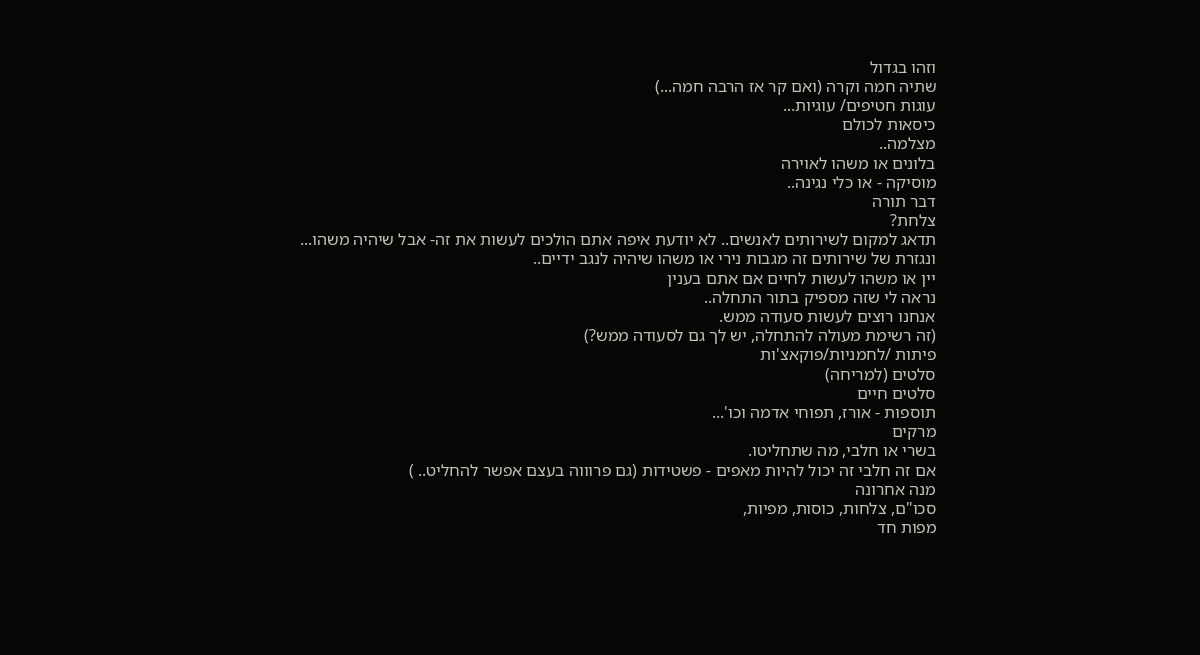וזהו בגדול
שתיה חמה וקרה (ואם קר אז הרבה חמה...)
עוגות חטיפים/ עוגיות...
כיסאות לכולם
מצלמה..
בלונים או משהו לאוירה
מוסיקה - או כלי נגינה..
דבר תורה
צלחת?
תדאג למקום לשירותים לאנשים.. לא יודעת איפה אתם הולכים לעשות את זה- אבל שיהיה משהו...
ונגזרת של שירותים זה מגבות נירי או משהו שיהיה לנגב ידיים..
יין או משהו לעשות לחיים אם אתם בענין
נראה לי שזה מספיק בתור התחלה..
אנחנו רוצים לעשות סעודה ממש.
(זה רשימת מעולה להתחלה, יש לך גם לסעודה ממש?)
פיתות /לחמניות/פוקאצ'ות
סלטים (למריחה)
סלטים חיים
תוספות - אורז, תפוחי אדמה וכו'...
מרקים
בשרי או חלבי, מה שתחליטו.
אם זה חלבי זה יכול להיות מאפים - פשטידות (גם פרוווה בעצם אפשר להחליט.. )
מנה אחרונה
סכו"ם, צלחות, כוסות, מפיות,
מפות חד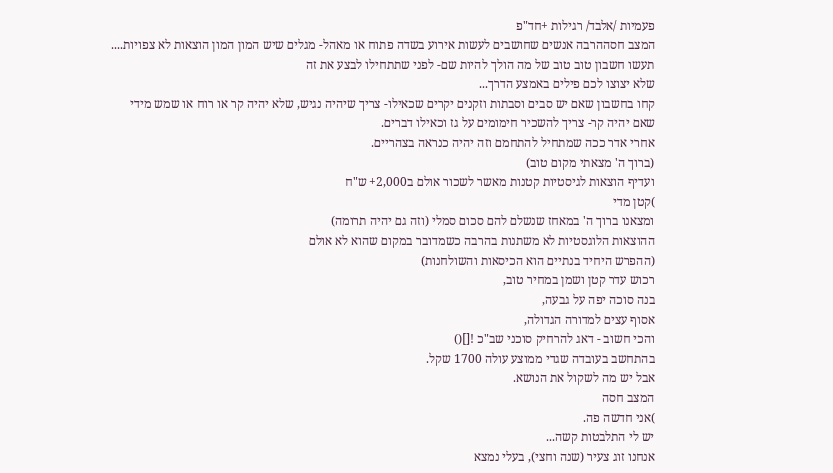פעמיות /אלבד/ רגילות +חד"פ
המצב חסההרבה אנשים שחושבים לעשות אירוע בשדה פתוח או מאהל- מגלים שיש המון המון הוצאות לא צפויות....
תעשו חשבון טוב טוב של מה הולך להיות שם- לפני שתתחילו לבצע את זה
שלא יצוצו לכם פילים באמצע הדרך...
קחו בחשבון שאם יש סבים וסבתות וזקנים יקרים שכאילו- צריך שיהיה נגיש, שלא יהיה קר או רוח או שמש מידי
שאם יהיה קר- צריך להשכיר חימומים על גז וכאילו דברים.
אחרי אדר ככה שמתחיל להתחמם וזה יהיה כנראה בצהריים.
(ברוך ה' מצאתי מקום טוב)
ועדיף הוצאות לגיסטיות קטנות מאשר לשכור אולם ב2,000+ ש"ח
)קטן מדי
ומצאנו ברוך ה' במאחז שנשלם להם סכום סמלי (וזה גם יהיה תרומה)
ההוצאות הלוגסטיות לא משתנות בהרבה כשמדובר במקום שהוא לא אולם
(ההפרש היחיד בנתיים הוא הכיסאות והשולחנות)
רכוש עדר קטן ושמן במחיר טוב,
בנה סוכה יפה על גבעה,
אסוף עצים למדורה הגדולה,
והכי חשוב - דאג להרחיק סוכני שב"כ ![]()
בהתחשב בעובדה שגדי ממוצע עולה 1700 שקל.
אבל יש מה לשקול את הנושא.
המצב חסה
)אני חדשה פה.
יש לי התלבטות קשה...
אנחנו זוג צעיר (שנה וחצי), בעלי נמצא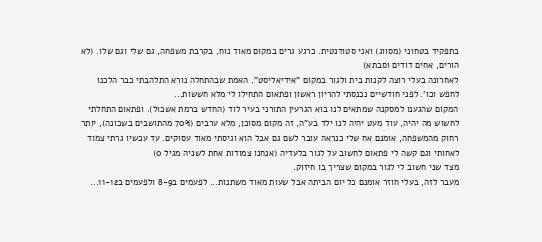בתפקיד בטחוני (מסווג) ואני סטודנטית. כרגע גרים במקום מאוד נוח, בקרבת משפחה, גם שלי וגם שלו. (לא הורים, אחים דודים וסבתא)
לאחרונה בעלי רוצה לקנות בית ולגור במקום "אידיאליסט". האמת שבהתחלה נורא התלהבתי כבר הלכנו לחפש וכו'. לפני חודשיים נכנסתי להריון ראשון ופתאום התחילו לי מלא חששות...
המקום שהגענו למסקנה שמתאים לנו בוא הגרעין התורני בעיר לוד (החדש ברמת אשכול). ופתאום התחלתי לחשוש מה יהיה, עוד מעט יהיה לנו ילד בע"ה, זה מקום מסוכן, מלא ערבים (70% מהתושבים בשכונה), יותר רחוק מהמשפחה, אומנם אח שלי כנראה עובר לשם גם אבל הוא וגיסתי מאוד עסוקים. עד עכשיו גרתי צמוד לאחותי וגם קשה לי פתאום לחשוב על לגור בלעדיה (אנחנו צמודות אחת לשניה מגיל 0)
מצד שני חשוב לי לגור במקום שצריך בו חיזוק.
מעבר לזה, בעלי חוזר אומנם כל יום הביתה אבל שעות מאוד משתנות... לפעמים ב8-9 ולפעמים ב11-12...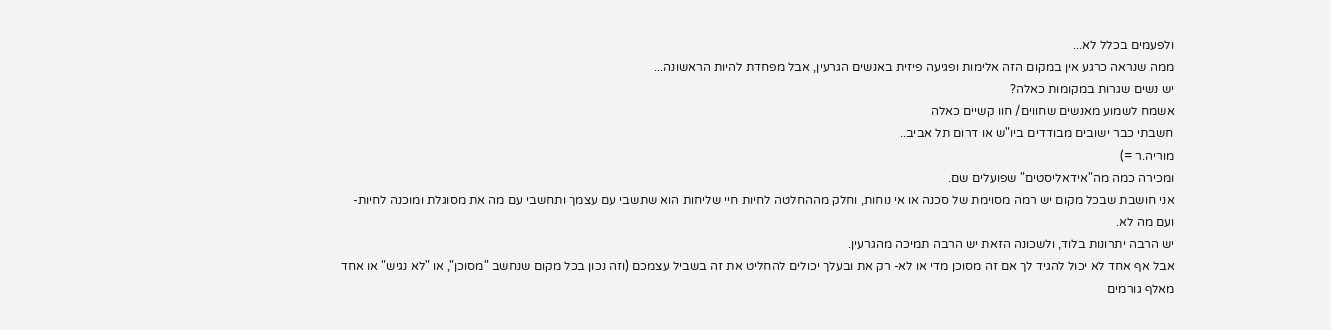ולפעמים בכלל לא...
ממה שנראה כרגע אין במקום הזה אלימות ופגיעה פיזית באנשים הגרעין, אבל מפחדת להיות הראשונה...
יש נשים שגרות במקומות כאלה?
אשמח לשמוע מאנשים שחווים/ חוו קשיים כאלה
חשבתי כבר ישובים מבודדים ביו"ש או דרום תל אביב..
מוריה.ר =)
ומכירה כמה מה"אידאליסטים" שפועלים שם.
אני חושבת שבכל מקום יש רמה מסוימת של סכנה או אי נוחות, וחלק מההחלטה לחיות חיי שליחות הוא שתשבי עם עצמך ותחשבי עם מה את מסוגלת ומוכנה לחיות- ועם מה לא.
יש הרבה יתרונות בלוד, ולשכונה הזאת יש הרבה תמיכה מהגרעין.
אבל אף אחד לא יכול להגיד לך אם זה מסוכן מדי או לא- רק את ובעלך יכולים להחליט את זה בשביל עצמכם (וזה נכון בכל מקום שנחשב "מסוכן", או "לא נגיש" או אחד מאלף גורמים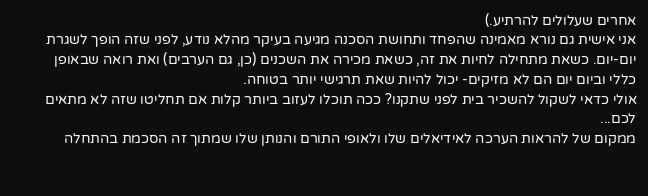אחרים שעלולים להרתיע.)
אני אישית גם נורא מאמינה שהפחד ותחושת הסכנה מגיעה בעיקר מהלא נודע, לפני שזה הופך לשגרת יום-יום. כשאת מתחילה לחיות את זה, כשאת מכירה את השכנים (כן, גם הערבים) ואת רואה שבאופן כללי וביום יום הם לא מזיקים- יכול להיות שאת תרגישי יותר בטוחה.
אולי כדאי לשקול להשכיר בית לפני שתקנו? ככה תוכלו לעזוב ביותר קלות אם תחליטו שזה לא מתאים לכם...
ממקום של להראות הערכה לאידיאלים שלו ולאופי התורם והנותן שלו שמתוך זה הסכמת בהתחלה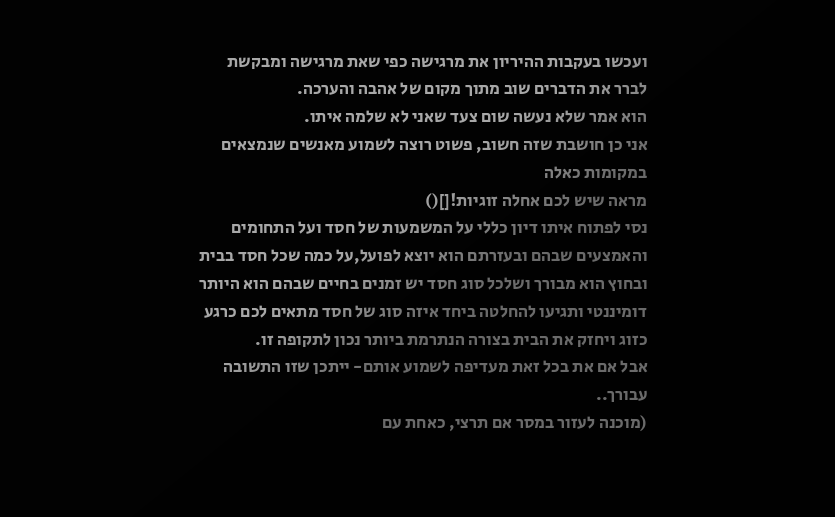ועכשו בעקבות ההיריון את מרגישה כפי שאת מרגישה ומבקשת לברר את הדברים שוב מתוך מקום של אהבה והערכה.
הוא אמר שלא נעשה שום צעד שאני לא שלמה איתו.
אני כן חושבת שזה חשוב, פשוט רוצה לשמוע מאנשים שנמצאים במקומות כאלה
מראה שיש לכם אחלה זוגיות![]()
נסי לפתוח איתו דיון כללי על המשמעות של חסד ועל התחומים והאמצעים שבהם ובעזרתם הוא יוצא לפועל,על כמה שכל חסד בבית ובחוץ הוא מבורך ושלכל סוג חסד יש זמנים בחיים שבהם הוא היותר דומיננטי ותגיעו להחלטה ביחד איזה סוג של חסד מתאים לכם כרגע כזוג ויחזק את הבית בצורה הנתרמת ביותר נכון לתקופה זו.
אבל אם את בכל זאת מעדיפה לשמוע אותם- ייתכן שזו התשובה עבורך..
(מוכנה לעזור במסר אם תרצי, כאחת עם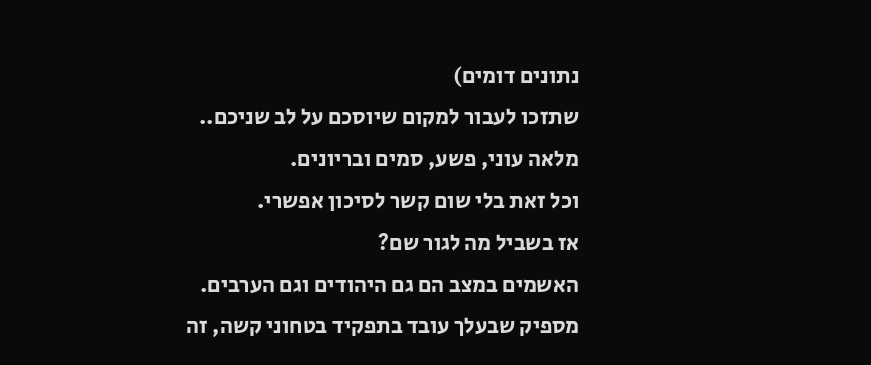נתונים דומים)
שתזכו לעבור למקום שיוסכם על לב שניכם..
מלאה עוני, פשע, סמים ובריונים.
וכל זאת בלי שום קשר לסיכון אפשרי.
אז בשביל מה לגור שם?
האשמים במצב הם גם היהודים וגם הערבים.
מספיק שבעלך עובד בתפקיד בטחוני קשה, זה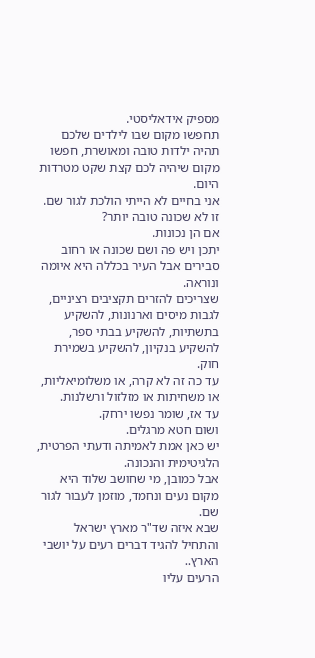מספיק אידאליסטי.
תחפשו מקום שבו לילדים שלכם תהיה ילדות טובה ומאושרת, חפשו מקום שיהיה לכם קצת שקט מטרדות היום.
אני בחיים לא הייתי הולכת לגור שם.
זו לא שכונה טובה יותר?
אם הן נכונות.
יתכן ויש פה ושם שכונה או רחוב סבירים אבל העיר בכללה היא איומה ונוראה.
שצריכים להזרים תקציבים רציניים, לגבות מיסים וארנונות, להשקיע בתשתיות, להשקיע בבתי ספר, להשקיע בנקיון, להשקיע בשמירת חוק.
עד כה זה לא קרה, או משלומיאליות, או משחיתות או מזלזול ורשלנות.
עד אז, שומר נפשו ירחק.
ושום חטא מרגלים.
יש כאן אמת לאמיתה ודעתי הפרטית, הלגיטימית והנכונה.
אבל כמובן, מי שחושב שלוד היא מקום נעים ונחמד, מוזמן לעבור לגור שם.
שבא איזה שד"ר מארץ ישראל והתחיל להגיד דברים רעים על יושבי הארץ..
הרעים עליו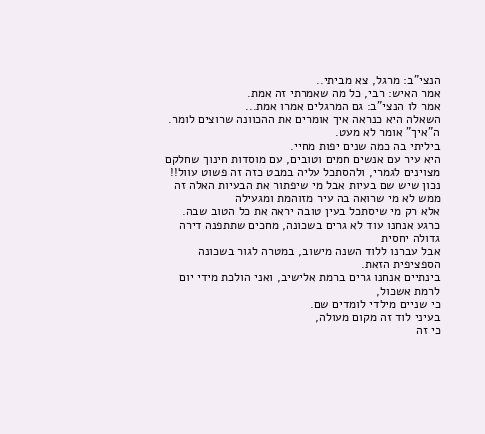הנצי"ב: מרגל, צא מביתי..
אמר האיש: רבי, כל מה שאמרתי זה אמת.
אמר לו הנצי"ב: גם המרגלים אמרו אמת...
השאלה היא כנראה איך אומרים את ההכוונה שרוצים לומר. ה"איך" אומר לא מעט.
ביליתי בה כמה שנים יפות מחיי.
היא עיר עם אנשים חמים וטובים, עם מוסדות חינוך שחלקם מצוינים לגמרי, ולהסתכל עליה במבט כזה זה פשוט עוול!!
נכון שיש שם בעיות אבל מי שיפתור את הבעיות האלה זה ממש לא מי שרואה בה עיר מזוהמת ומגעילה
אלא רק מי שיסתכל בעין טובה יראה את כל הטוב שבה.
כרגע אנחנו עוד לא גרים בשכונה, מחכים שתתפנה דירה גדולה יחסית
אבל עברנו ללוד השנה מישוב, במטרה לגור בשכונה הספציפית הזאת.
בינתיים אנחנו גרים ברמת אלישיב, ואני הולכת מידי יום לרמת אשכול,
כי שניים מילדי לומדים שם.
בעיני לוד זה מקום מעולה,
כי זה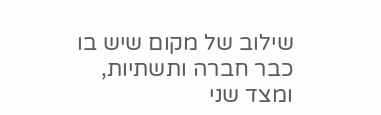שילוב של מקום שיש בו כבר חברה ותשתיות,
ומצד שני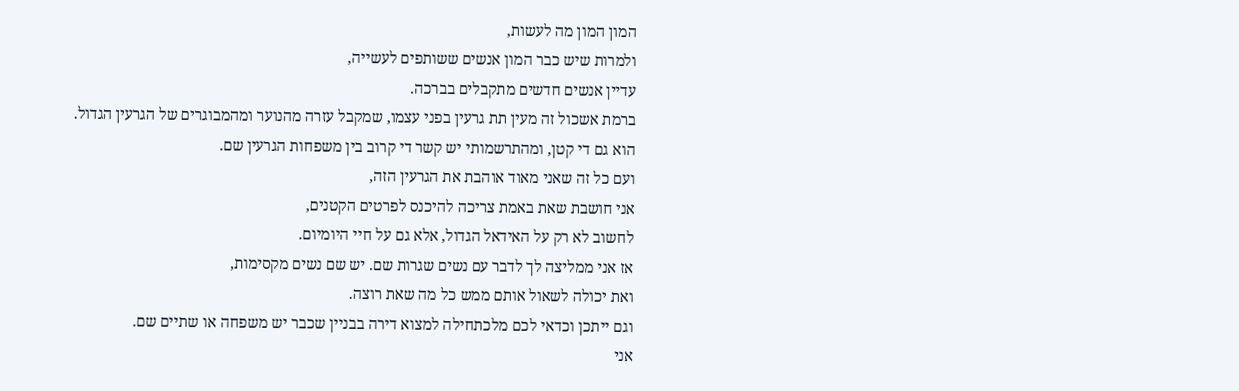המון המון מה לעשות,
ולמרות שיש כבר המון אנשים ששותפים לעשייה,
עדיין אנשים חדשים מתקבלים בברכה.
ברמת אשכול זה מעין תת גרעין בפני עצמו, שמקבל עזרה מהנוער ומהמבוגרים של הגרעין הגדול.
הוא גם די קטן, ומהתרשמותי יש קשר די קרוב בין משפחות הגרעין שם.
ועם כל זה שאני מאוד אוהבת את הגרעין הזה,
אני חושבת שאת באמת צריכה להיכנס לפרטים הקטנים,
לחשוב לא רק על האידאל הגדול, אלא גם על חיי היומיום.
אז אני ממליצה לך לדבר עם נשים שגרות שם. יש שם נשים מקסימות,
ואת יכולה לשאול אותם ממש כל מה שאת רוצה.
וגם ייתכן וכדאי לכם מלכתחילה למצוא דירה בבניין שכבר יש משפחה או שתיים שם.
אני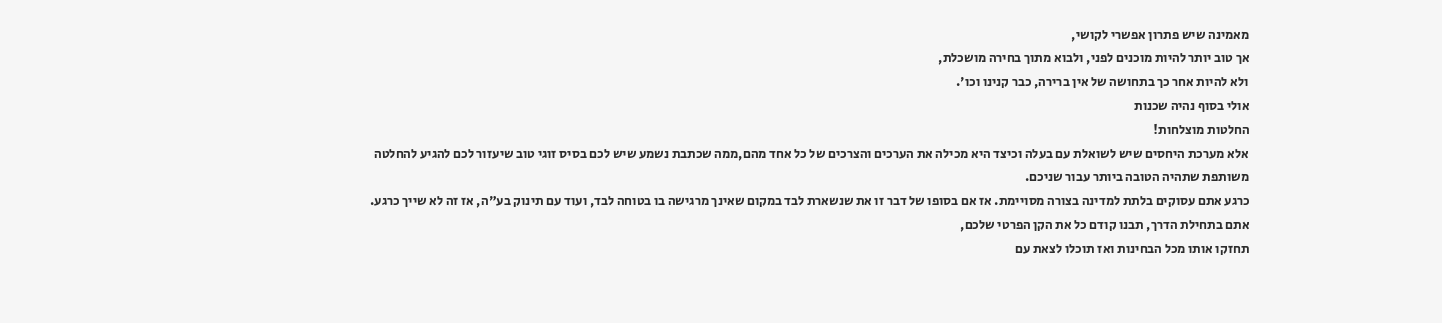מאמינה שיש פתרון אפשרי לקושי,
אך טוב יותר להיות מוכנים לפני, ולבוא מתוך בחירה מושכלת,
ולא להיות אחר כך בתחושה של אין ברירה, כבר קנינו וכו'.
אולי בסוף נהיה שכנות
החלטות מוצלחות!
אלא מערכת היחסים שיש לשואלת עם בעלה וכיצד היא מכילה את הערכים והצרכים של כל אחד מהם,ממה שכתבת נשמע שיש לכם בסיס זוגי טוב שיעזור לכם להגיע להחלטה משותפת שתהיה הטובה ביותר עבור שניכם.
כרגע אתם עסוקים בלתת למדינה בצורה מסויימת. אז אם בסופו של דבר זו את שנשארת לבד במקום שאינך מרגישה בו בטוחה לבד, ועוד עם תינוק בע"ה, אז זה לא שייך כרגע. אתם בתחילת הדרך, תבנו קודם כל את הקן הפרטי שלכם,
תחזקו אותו מכל הבחינות ואז תוכלו לצאת עם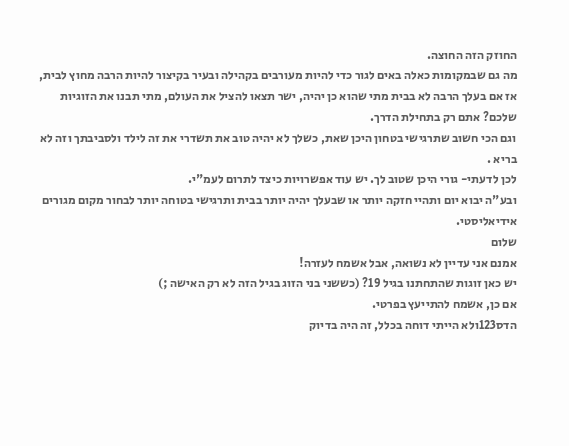החוזק הזה החוצה.
מה גם שבמקומות כאלה באים לגור כדי להיות מעורבים בקהילה ובעיר בקיצור להיות הרבה מחוץ לבית, אז אם בעלך הרבה לא בבית מתי שהוא כן יהיה, ישר תצאו להציל את העולם, מתי תבנו את הזוגיות שלכם? אתם רק בתחילת הדרך.
וגם הכי חשוב שתרגישי בטחון היכן שאת, כשלך לא יהיה טוב את תשדרי את זה לילד ולסביבתך וזה לא בריא .
לכן לדעתי- גורי היכן שטוב לך. יש עוד אפשרויות כיצד לתרום לעמ"י.
ובע"ה יבוא יום ותהיי חזקה יותר או שבעלך יהיה יותר בבית ותרגישי בטוחה יותר לבחור מקום מגורים אידיאליסטי.
שלום
אמנם אני עדיין לא נשואה, אבל אשמח לעזרה!
יש כאן זוגות שהתחתנו בגיל 19? (כששני בני הזוג בגיל הזה לא רק האישה ;)
אם כן, אשמח להתייעץ בפרטי.
הדס123ולא הייתי דוחה בכלל, זה היה בדיוק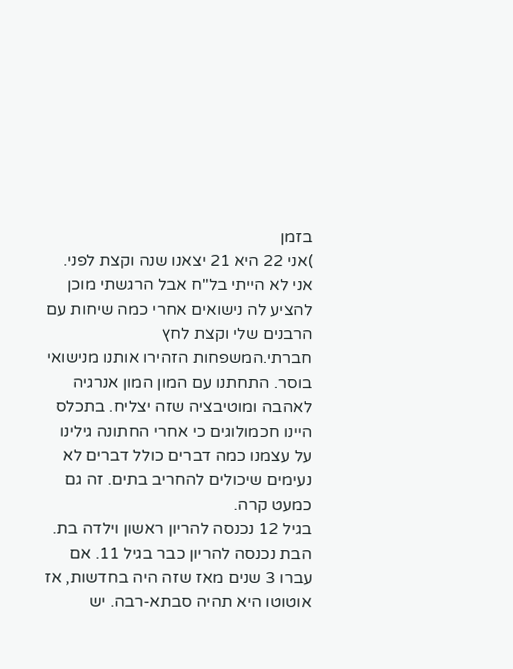בזמן
)אני 22 היא 21 יצאנו שנה וקצת לפני.
אני לא הייתי בל"ח אבל הרגשתי מוכן להציע לה נישואים אחרי כמה שיחות עם הרבנים שלי וקצת לחץ חברתי.המשפחות הזהירו אותנו מנישואי בוסר. התחתנו עם המון המון אנרגיה לאהבה ומוטיבציה שזה יצליח. בתכלס היינו חכמולוגים כי אחרי החתונה גילינו על עצמנו כמה דברים כולל דברים לא נעימים שיכולים להחריב בתים. זה גם כמעט קרה.
בגיל 12 נכנסה להריון ראשון וילדה בת. הבת נכנסה להריון כבר בגיל 11. אם עברו 3 שנים מאז שזה היה בחדשות, אז אוטוטו היא תהיה סבתא-רבה. יש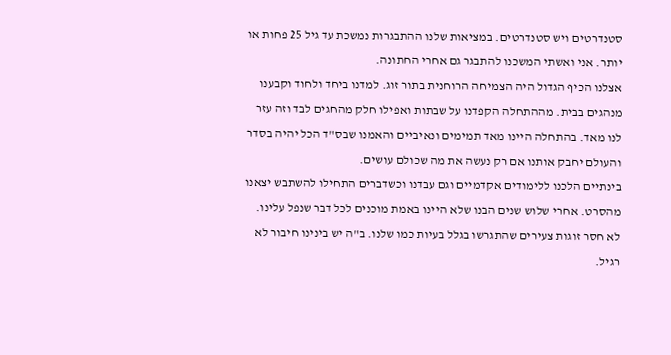סטנדרטים ויש סטנדרטים. במציאות שלנו ההתבגרות נמשכת עד גיל 25 פחות או יותר. אני ואשתי המשכנו להתבגר גם אחרי החתונה.
אצלנו הכיף הגדול היה הצמיחה הרוחנית בתור זוג. למדנו ביחד ולחוד וקבענו מנהגים בבית. מההתחלה הקפדנו על שבתות ואפילו חלק מהחגים לבד וזה עזר לנו מאד. בהתחלה היינו מאד תמימים ונאיביים והאמנו שבס"ד הכל יהיה בסדר והעולם יחבק אותנו אם רק נעשה את מה שכולם עושים.
בינתיים הלכנו ללימודים אקדמיים וגם עבדנו וכשדברים התחילו להשתבש יצאנו מהסרט. אחרי שלוש שנים הבנו שלא היינו באמת מוכנים לכל דבר שנפל עלינו. לא חסר זוגות צעירים שהתגרשו בגלל בעיות כמו שלנו. ב"ה יש בינינו חיבור לא רגיל.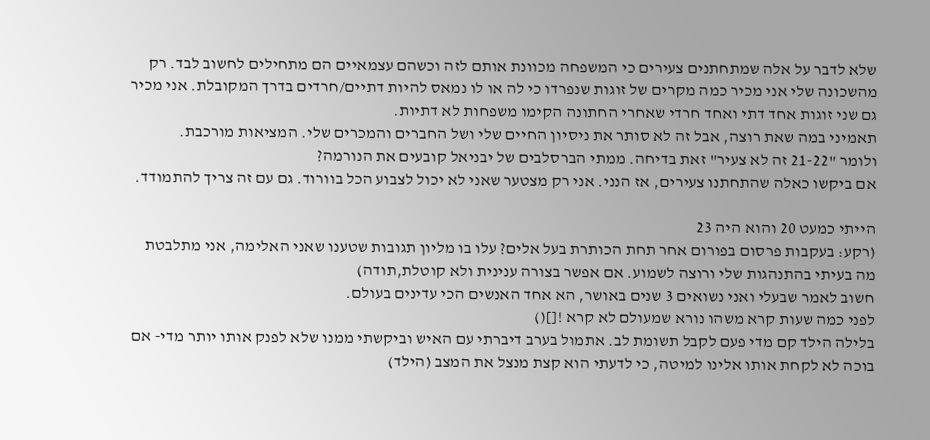שלא לדבר על אלה שמתחתנים צעירים כי המשפחה מכוונת אותם לזה וכשהם עצמאיים הם מתחילים לחשוב לבד. רק מהשכונה שלי אני מכיר כמה מקרים של זוגות שנפרדו כי לה או לו נמאס להיות דתיים/חרדים בדרך המקובלת. אני מכיר גם שני זוגות אחד דתי ואחד חרדי שאחרי החתונה הקימו משפחות לא דתיות.
תאמיני במה שאת רוצה, אבל זה לא סותר את ניסיון החיים שלי ושל החברים והמכרים שלי. המציאות מורכבת.
ולומר "21-22 זה לא צעיר" זאת בדיחה. ממתי הברסלבים של יבניאל קובעים את הנורמה?
אם ביקשו כאלה שהתחתנו צעירים, אז הנני. אני רק מצטער שאני לא יכול לצבוע הכל בוורוד. גם עם זה צריך להתמודד.

הייתי כמעט 20 והוא היה 23
(רקע: בעקבות פרסום בפורום אחר תחת הכותרת בעל אלים? עלו בו מליון תגובות שטענו שאני האלימה, אני מתלבטת מה בעיתי בהתנהגות שלי ורוצה לשמוע. אם אפשר בצורה ענינית ולא קוטלת,תודה)
חשוב לאמר שבעלי ואני נשואים 3 שנים באושר, הא אחד האנשים הכי עדינים בעולם.
לפני כמה שעות קרא משהו נורא שמעולם לא קרא ![]()
בלילה הילד קם מדי פעם לקבל תשומת לב. אתמול בערב דיברתי עם האיש וביקשתי ממנו שלא לפנק אותו יותר מדי- אם בוכה לא לקחת אותו אלינו למיטה, כי לדעתי הוא קצת מנצל את המצב (הילד)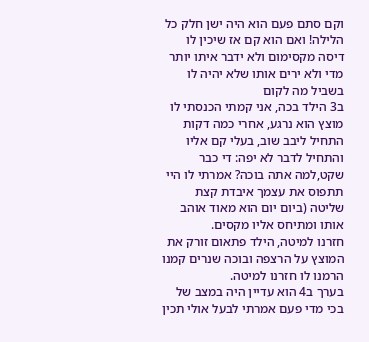וקם סתם פעם הוא היה ישן חלק כל הלילה! ואם הוא קם אז שיכין לו דיסה מקסימום ולא ידבר איתו יותר מדי ולא ירים אותו שלא יהיה לו בשביל מה לקום
ב3 הילד בכה, אני קמתי הכנסתי לו מוצץ הוא נרגע, אחרי כמה דקות התחיל ליבב שוב, בעלי קם אליו והתחיל לדבר לא יפה: די כבר שקט,למה אתה בוכה? אמרתי לו היי תתפוס את עצמך איבדת קצת שליטה (ביום יום הוא מאוד אוהב אותו ומתיחס אליו מקסים.
חזרנו למיטה, הילד פתאום זורק את המוצץ על הרצפה ובוכה שנרים קמנו הרמנו לו חזרנו למיטה.
בערך ב4 הוא עדיין היה במצב של בכי מדי פעם אמרתי לבעל אולי תכין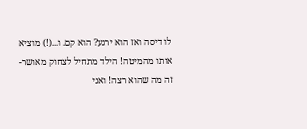לו דיסה ואז הוא ירגע? הוא קם. ו...(!) מוציא אותו מהמיטה! הילד מתחיל לצחוק מאושר-זה מה שהוא רצה! ואני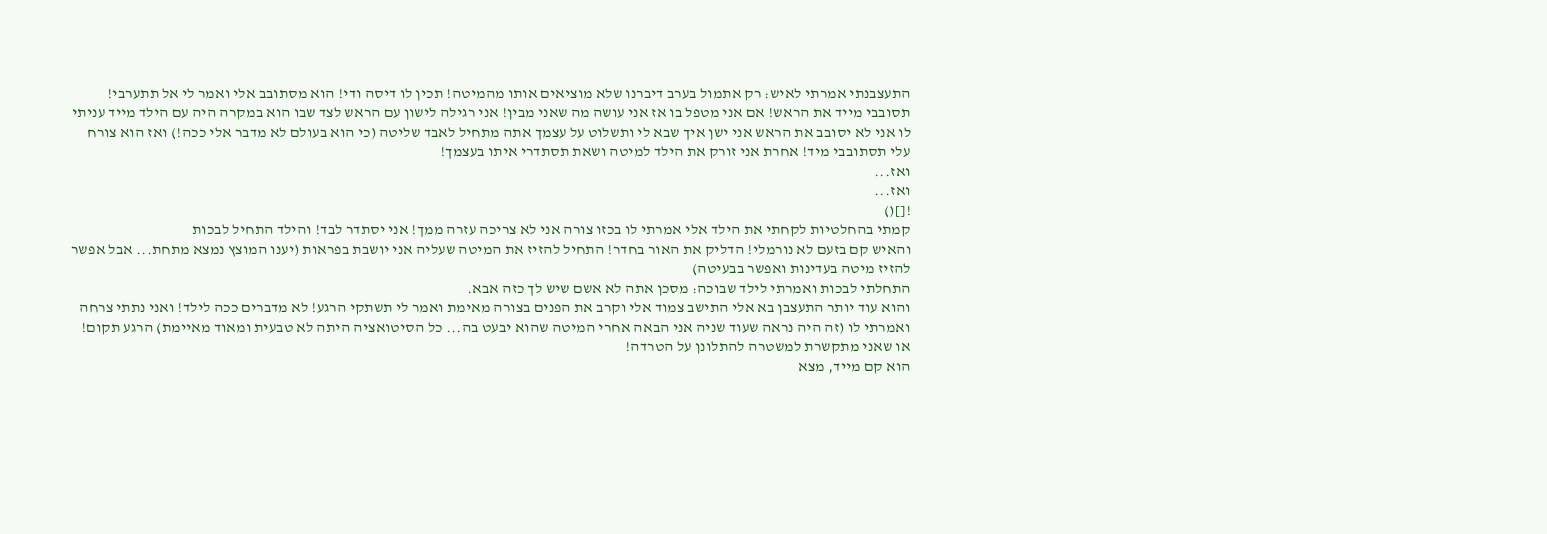התעצבנתי אמרתי לאיש: רק אתמול בערב דיברנו שלא מוציאים אותו מהמיטה! תכין לו דיסה ודי! הוא מסתובב אלי ואמר לי אל תתערבי! תסובבי מייד את הראש! אם אני מטפל בו אז אני עושה מה שאני מבין! אני רגילה לישון עם הראש לצד שבו הוא במקרה היה עם הילד מייד עניתי לו אני לא יסובב את הראש אני ישן איך שבא לי ותשלוט על עצמך אתה מתחיל לאבד שליטה (כי הוא בעולם לא מדבר אלי ככה!) ואז הוא צורח עלי תסתובבי מיד! אחרת אני זורק את הילד למיטה ושאת תסתדרי איתו בעצמך!
ואז...
ואז...
![]()
קמתי בהחלטיות לקחתי את הילד אלי אמרתי לו בכזו צורה אני לא צריכה עזרה ממך! אני יסתדר לבד! והילד התחיל לבכות
והאיש קם בזעם לא נורמלי! הדליק את האור בחדר! התחיל להזיז את המיטה שעליה אני יושבת בפראות (יענו המוצץ נמצא מתחת... אבל אפשר להזיז מיטה בעדינות ואפשר בבעיטה)
התחלתי לבכות ואמרתי לילד שבוכה: מסכן אתה לא אשם שיש לך כזה אבא.
והוא עוד יותר התעצבן בא אלי התישב צמוד אלי וקרב את הפנים בצורה מאימת ואמר לי תשתקי הרגע! לא מדברים ככה לילד! ואני נתתי צרחה ואמרתי לו (זה היה נראה שעוד שניה אני הבאה אחרי המיטה שהוא יבעט בה... כל הסיטואציה היתה לא טבעית ומאוד מאיימת) הרגע תקום! או שאני מתקשרת למשטרה להתלונן על הטרדה!
הוא קם מייד, מצא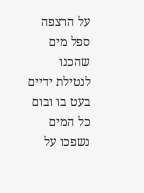על הרצפה ספל מים שהכנו לנטילת ידיים בעט בו ובום כל המים נשפכו על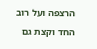הרצפה ועל רוב החד וקצת גם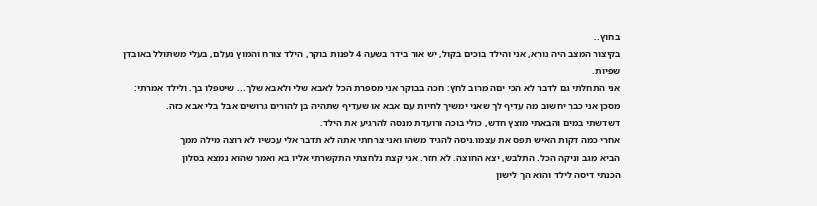בחוץ..
בקיצור המצב היה נורא, אני והילד בוכים בקול, יש אור בידר בשעה 4 לפנות בוקר, הילד צורח והמוץ נעלם, בעלי משתולל באובדן שפיות.
אני התחלתי גם לדבר לא הכי יםה מרוב לחץ: חכה בבוקר אני מספרת הכל לאבא שלי ולאבא שלך... שיטפלו בך. ולילד אמרתי: מסכן אני כבר יחשוב מה עדיף לך שאני ימשיך לחיות עם אבא או שעדיף שתהיה בן להורים גרושים אבל בלי אבא כזה.
דשדשתי במים והבאתי מוצץ חדש, כולי בוכה ורועדת מנסה להרגיע את הילד.
אחרי כמה דקות האיש תפס את עצמו.ניסה להגיד משהו ואני צרחתי אתה לא תדבר אלי עכשיו לא רוצה מילה ממך
הביא מגב וניקה הכל. התלבש, יצא החוצה. לא חזר. אני קצת נלחצתי התקשרתי אליו בא ואמר שהוא נמצא בסלון
הכנתי דיסה לילד והוא הך לישון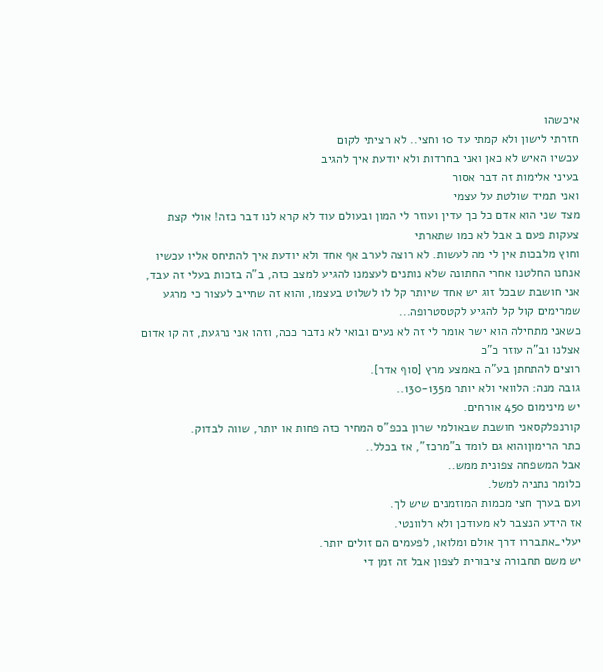איכשהו
חזרתי לישון ולא קמתי עד 10 וחצי.. לא רציתי לקום
עכשיו האיש לא כאן ואני בחרדות ולא יודעת איך להגיב
בעיני אלימות זה דבר אסור
ואני תמיד שולטת על עצמי
מצד שני הוא אדם כל כך עדין ועוזר לי המון ובעולם עוד לא קרא לנו דבר כזה! אולי קצת צעקות פעם ב אבל לא כמו שתארתי
וחוץ מלבכות אין לי מה לעשות. לא רוצה לערב אף אחד ולא יודעת איך להתיחס אליו עכשיו
אנחנו החלטנו אחרי החתונה שלא נותנים לעצמנו להגיע למצב כזה, ב"ה בזכות בעלי זה עבד, אני חושבת שבכל זוג יש אחד שיותר קל לו לשלוט בעצמו, והוא זה שחייב לעצור כי מרגע שמרימים קול קל להגיע לקטסטרופה...
כשאני מתחילה הוא ישר אומר לי זה לא נעים ובואי לא נדבר ככה, וזהו אני נרגעת, זה קו אדום אצלנו וב"ה עוזר כ"כ
רוצים להתחתן בע"ה באמצע מרץ [סוף אדר].
גובה מנה: הלוואי ולא יותר מ130-135..
יש מינימום 450 אורחים.
קורנפלקסאני חושבת שבאולמי שרון בכפ"ס המחיר כזה פחות או יותר, שווה לבדוק.
כתר הרימוןוהוא גם לומד ב"מרכז", אז בכלל..
אבל המשפחה צפונית ממש..
כלומר נתניה למשל.
ועם בערך חצי מכמות המוזמנים שיש לך.
אז הידע הנצבר לא מעודכן ולא רלוונטי.
יעלי_אתבררו דרך אולם ומלואו, לפעמים הם זולים יותר.
יש משם תחבורה ציבורית לצפון אבל זה זמן די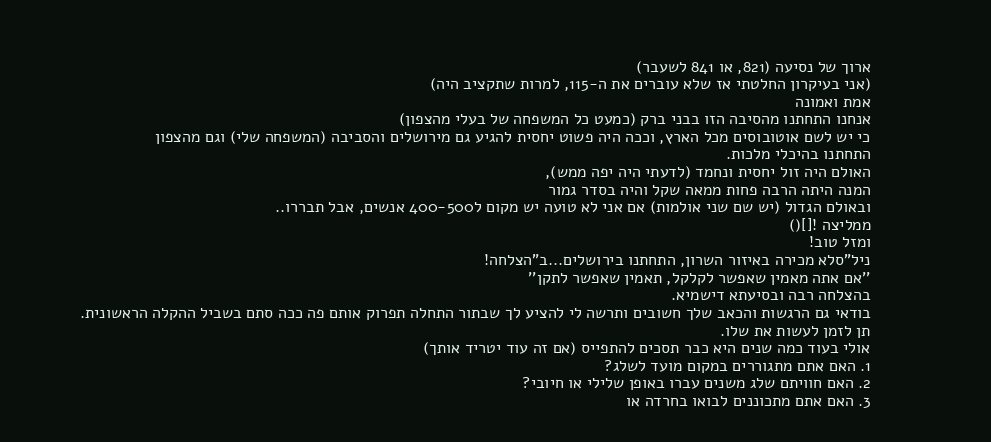ארוך של נסיעה (821, או 841 לשעבר)
(אני בעיקרון החלטתי אז שלא עוברים את ה-115, למרות שתקציב היה)
אמת ואמונה
אנחנו התחתנו מהסיבה הזו בבני ברק (כמעט כל המשפחה של בעלי מהצפון)
כי יש לשם אוטובוסים מכל הארץ, וככה היה פשוט יחסית להגיע גם מירושלים והסביבה (המשפחה שלי) וגם מהצפון
התחתנו בהיכלי מלכות.
האולם היה זול יחסית ונחמד (לדעתי היה יפה ממש),
המנה היתה הרבה פחות ממאה שקל והיה בסדר גמור
ובאולם הגדול (יש שם שני אולמות) אם אני לא טועה יש מקום ל400-500 אנשים, אבל תבררו..
ממליצה ![]()
ומזל טוב!
ניל"סלא מכירה באיזור השרון, התחתנו בירושלים...ב"הצלחה!
''אם אתה מאמין שאפשר לקלקל, תאמין שאפשר לתקן''
בהצלחה רבה ובסיעתא דישמיא.
בודאי גם הרגשות והכאב שלך חשובים ותרשה לי להציע לך שבתור התחלה תפרוק אותם פה ככה סתם בשביל ההקלה הראשונית.
תן לזמן לעשות את שלו.
אולי בעוד כמה שנים היא כבר תסכים להתפייס (אם זה עוד יטריד אותך)
1. האם אתם מתגוררים במקום מועד לשלג?
2. האם חוויתם שלג משנים עברו באופן שלילי או חיובי?
3. האם אתם מתכוננים לבואו בחרדה או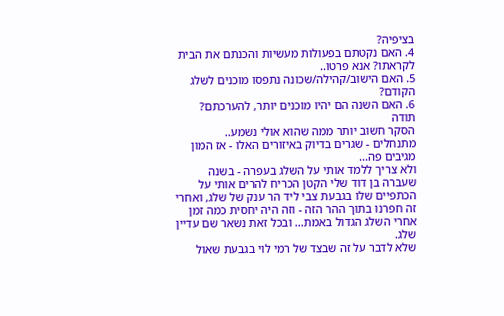בציפיה?
4. האם נקטתם בפעולות מעשיות והכנתם את הבית לקראתו? אנא פרטו..
5. האם הישוב/קהילה/שכונה נתפסו מוכנים לשלג הקודם?
6. האם השנה הם יהיו מוכנים יותר, להערכתם?
תודה
הסקר חשוב יותר ממה שהוא אולי נשמע..
מתנחלים - שגרים בדיוק באיזורים האלו - אז המון מגיבים פה...
ולא צריך ללמד אותי על השלג בעפרה - בשנה שעברה בן דוד שלי הקטן הכריח להרים אותי על הכתפיים שלו בגבעת צבי ליד הר ענק של שלג, ואחרי זה חפרנו בתוך ההר הזה - וזה היה יחסית כמה זמן אחרי השלג הגדול באמת... ובכל זאת נשאר שם עדיין שלג.
שלא לדבר על זה שבצד של רמי לוי בגבעת שאול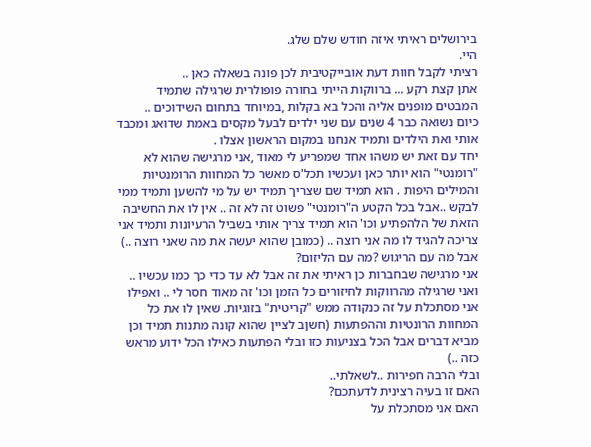בירושלים ראיתי איזה חודש שלם שלג.
היי.
רציתי לקבל חוות דעת אובייקטיבית לכן פונה בשאלה כאן ..
אתן קצת רקע ... ברווקות הייתי בחורה פופולרית שרגילה שתמיד המבטים מופנים אליה והכל בא בקלות ,במיוחד בתחום השידוכים ..
כיום נשואה כבר 4 שנים עם שני ילדים לבעל מקסים באמת שדואג ומכבד אותי ואת הילדים ותמיד אנחנו במקום הראשון אצלו .
יחד עם זאת יש משהו אחד שמפריע לי מאוד ,אני מרגישה שהוא לא "רומנטי" הוא יותר כאן ועכשיו תכל'ס מאשר כל המחוות הרומנטיות והמילים היפות . הוא תמיד שם שצריך תמיד יש על מי להשען ותמיד ממי לבקש ..אבל בכל הקטע ה"רומנטי" פשוט זה לא זה .. אין לו את החשיבה הזאת של הלהפתיע וכו' הוא תמיד צריך אותי בשביל הרעיונות ותמיד אני צריכה להגיד לו מה אני רוצה .. (כמובן שהוא יעשה את מה שאני רוצה ..) אבל מה עם הריגוש ?מה עם הליזום?
אני מרגישה שבחברות כן ראיתי את זה אבל לא עד כדי כך כמו עכשיו .. ואני שרגילה מהרווקות לחיזורים כל הזמן וכו' זה מאוד חסר לי .. ואפילו אני מסתכלת על זה כנקודה ממש "קריטית" בזוגיות. שאין לו את כל המחוות הרונטיות וההפתעות (חשןב לציין שהוא קונה מתנות תמיד וכן מביא דברים אבל הכל בצניעות כזו ובלי הפתעות כאילו הכל ידוע מראש כזה ..)
ובלי הרבה חפירות ..לשאלתי..
האם זו בעיה רצינית לדעתכם?
האם אני מסתכלת על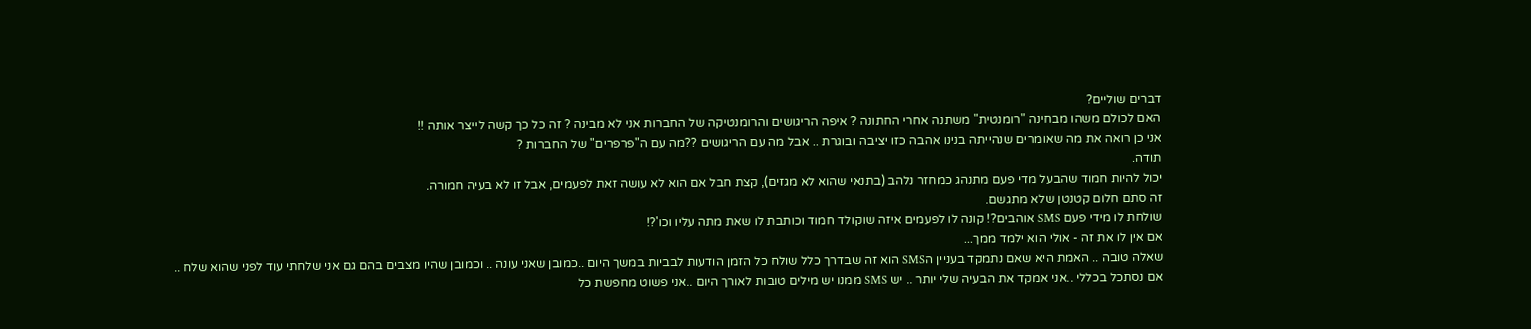דברים שוליים?
האם לכולם משהו מבחינה "רומנטית" משתנה אחרי החתונה ? איפה הריגושים והרומנטיקה של החברות אני לא מבינה ? זה כל כך קשה לייצר אותה !!
אני כן רואה את מה שאומרים שנהייתה בנינו אהבה כזו יציבה ובוגרת .. אבל מה עם הריגושים ??מה עם ה"פרפרים" של החברות ?
תודה.
יכול להיות חמוד שהבעל מדי פעם מתנהג כמחזר נלהב (בתנאי שהוא לא מגזים), קצת חבל אם הוא לא עושה זאת לפעמים, אבל זו לא בעיה חמורה.
זה סתם חלום קטנטן שלא מתגשם.
שולחת לו מידי פעם SMS אוהבים?! קונה לו לפעמים איזה שוקולד חמוד וכותבת לו שאת מתה עליו וכו'?!
אם אין לו את זה - אולי הוא ילמד ממך...
שאלה טובה .. האמת היא שאם נתמקד בעניין הSMS הוא זה שבדרך כלל שולח כל הזמן הודעות לבביות במשך היום ..כמובן שאני עונה .. וכמובן שהיו מצבים בהם גם אני שלחתי עוד לפני שהוא שלח ..
אם נסתכל בכללי ..אני אמקד את הבעיה שלי יותר .. יש SMS ממנו יש מילים טובות לאורך היום ..אני פשוט מחפשת כל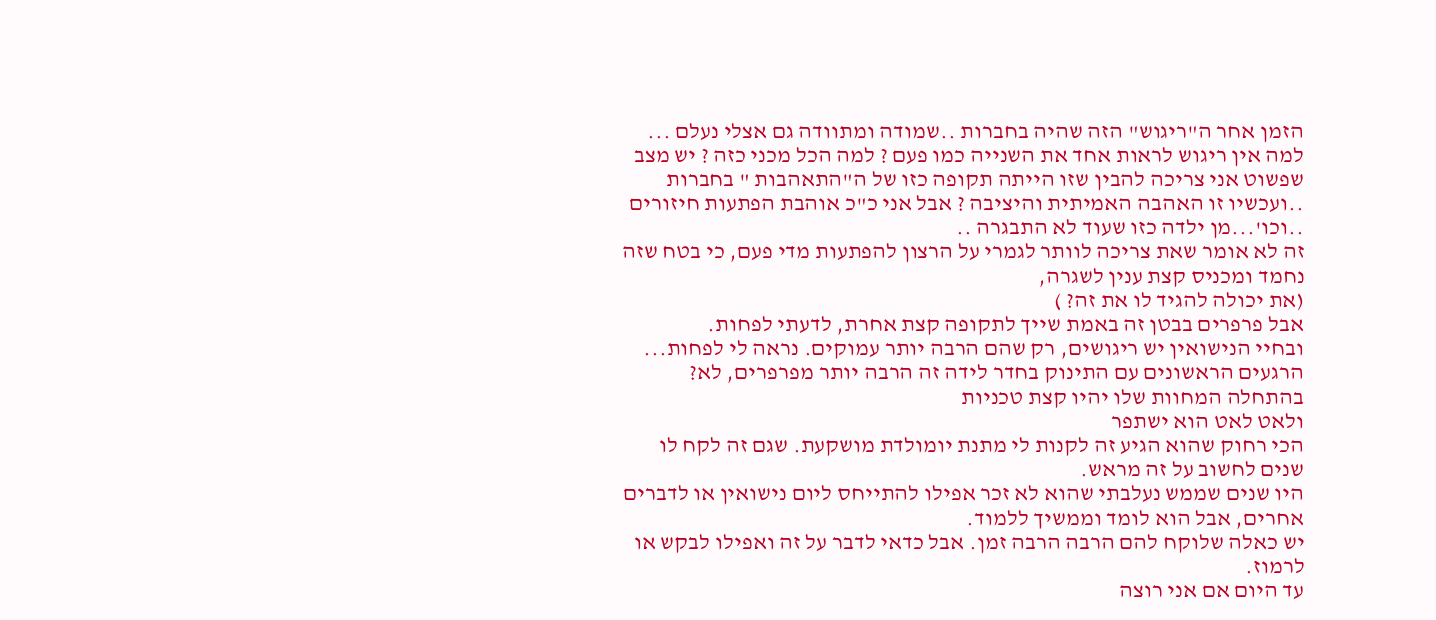הזמן אחר ה"ריגוש" הזה שהיה בחברות ..שמודה ומתוודה גם אצלי נעלם ...
למה אין ריגוש לראות אחד את השנייה כמו פעם ? למה הכל מכני כזה ? יש מצב שפשוט אני צריכה להבין שזו הייתה תקופה כזו של ה"התאהבות " בחברות ..ועכשיו זו האהבה האמיתית והיציבה ? אבל אני כ"כ אוהבת הפתעות חיזורים ..וכו'...מן ילדה כזו שעוד לא התבגרה ..
זה לא אומר שאת צריכה לוותר לגמרי על הרצון להפתעות מדי פעם, כי בטח שזה נחמד ומכניס קצת ענין לשגרה,
(את יכולה להגיד לו את זה? )
אבל פרפרים בבטן זה באמת שייך לתקופה קצת אחרת, לדעתי לפחות.
ובחיי הנישואין יש ריגושים, רק שהם הרבה יותר עמוקים. נראה לי לפחות... הרגעים הראשונים עם התינוק בחדר לידה זה הרבה יותר מפרפרים, לא?
בהתחלה המחוות שלו יהיו קצת טכניות
ולאט לאט הוא ישתפר
הכי רחוק שהוא הגיע זה לקנות לי מתנת יומולדת מושקעת. שגם זה לקח לו שנים לחשוב על זה מראש.
היו שנים שממש נעלבתי שהוא לא זכר אפילו להתייחס ליום נישואין או לדברים אחרים, אבל הוא לומד וממשיך ללמוד.
יש כאלה שלוקח להם הרבה הרבה זמן. אבל כדאי לדבר על זה ואפילו לבקש או לרמוז.
עד היום אם אני רוצה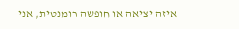איזה יציאה או חופשה רומנטית, אני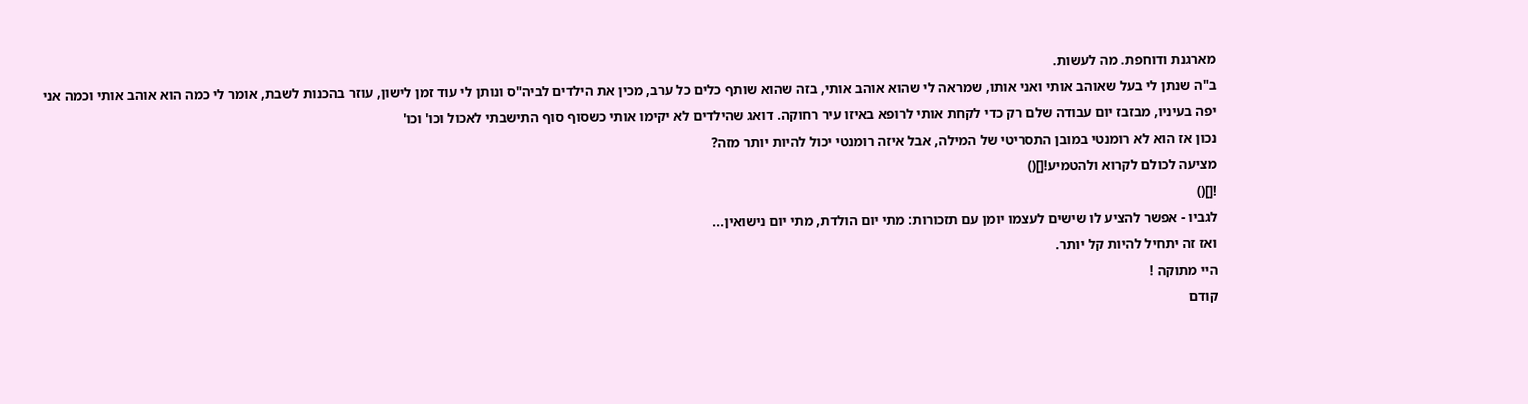מארגנת ודוחפת. מה לעשות.
ב"ה שנתן לי בעל שאוהב אותי ואני אותו, שמראה לי שהוא אוהב אותי, בזה שהוא שותף כלים כל ערב, מכין את הילדים לביה"ס ונותן לי עוד זמן לישון, עוזר בהכנות לשבת, אומר לי כמה הוא אוהב אותי וכמה אני יפה בעיניו, מבזבז יום עבודה שלם רק כדי לקחת אותי לרופא באיזו עיר רחוקה. דואג שהילדים לא יקימו אותי כשסוף סוף התישבתי לאכול וכו' וכו'
נכון אז הוא לא רומנטי במובן התסריטי של המילה, אבל איזה רומנטי יכול להיות יותר מזה?
מציעה לכולם לקרוא ולהטמיע![]()
![]()
לגביו - אפשר להציע לו שישים לעצמו יומן עם תזכורות: מתי יום הולדת, מתי יום נישואין...
ואז זה יתחיל להיות קל יותר.
היי מתוקה !
קודם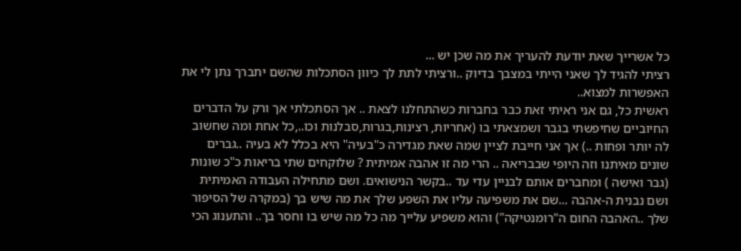כל אשרייך שאת יודעת להעריך את מה שכן יש ...
רציתי להגיד לך שאני הייתי במצבך בדיוק ..ורציתי לתת לך כיוון הסתכלות שהשם יתברך נתן לי את האפשרות למצוא..
ראשית כל, גם אני ראיתי זאת כבר בחברות כשהתחלנו לצאת .. אך הסתכלתי אך ורק על הדברים החיוביים שחיפשתי בגבר ושמצאתי בו (אחריות, רצינות,בגרות,סבלנות וכו..,כל אחת ומה שחשוב לה יותר ופחות ..) אך אני חייבת לציין שמה שאת מגדירה כ"בעיה" היא בכלל לא בעיה ..גברים שונים מאיתנו וזה היופי שבבריאה .. הרי מה זו אהבה אמיתית ? שלוקחים שתי בריאות כ"כ שונות (גבר ואישה ) ומחברים אותם לבניין עדי עד ..בקשר הנישואים. ושם מתחילה העבודה האמיתית ושם נבנית ה-אהבה ...שם את משפיעה עליו את השפע שלך את מה שיש בך (במקרה של הסיפור שלך ..האהבה החום ה"רומנטיקה") והוא משפיע עלייך מה כל מה שיש בו וחסר בך.. והתענוג הכי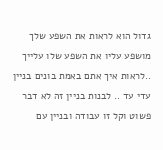גדול הוא לראות את השפע שלך מושפע עליו את השפע שלו עלייך ..לראות איך אתם באמת בונים בניין עדי עד .. לבנות בניין זה לא דבר פשוט וקל זו עבודה ובניין עם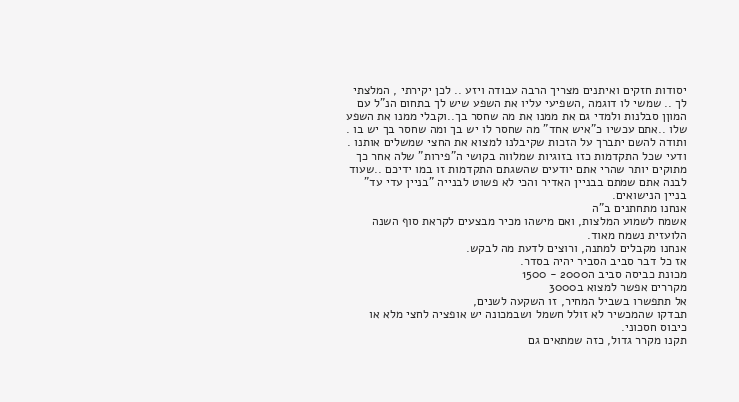יסודות חזקים ואיתנים מצריך הרבה עבודה ויזע .. לכן יקירתי , המלצתי לך .. שמשי לו דוגמה ,השפיעי עליו את השפע שיש לך בתחום הנ"ל עם המוןן סבלנות ולמדי גם את ממנו את מה שחסר בך..וקבלי ממנו את השפע שלו ..אתם עכשיו כ"איש אחד" מה שחסר לו יש בך ומה שחסר בך יש בו . ותודה להשם יתברך על הזכות שקיבלנו למצוא את החצי שמשלים אותנו .
ודעי שכל התקדמות כזו בזוגיות שמלווה בקושי ה"פירות" שלה אחר כך מתוקים יותר שהרי אתם יודעים שהשגתם התקדמות זו במו ידיכם ..שעוד לבנה אתם שמתם בבניין האדיר והכי לא פשוט לבנייה "בניין עדי עד" בניין הנישואים.
אנחנו מתחתנים ב"ה
אשמח לשמוע המלצות, ואם מישהו מכיר מבצעים לקראת סוף השנה הלועזית נשמח מאוד.
אנחנו מקבלים למתנה, ורוצים לדעת מה לבקש.
אז כל דבר סביב הסביר יהיה בסדר.
מכונת כביסה סביב ה2000 - 1500
מקררים אפשר למצוא ב3000
אל תתפשרו בשביל המחיר, זו השקעה לשנים,
תבדקו שהמכשיר לא זולל חשמל ושבמכונה יש אופציה לחצי מלא או כיבוס חסכוני.
תקנו מקרר גדול, כזה שמתאים גם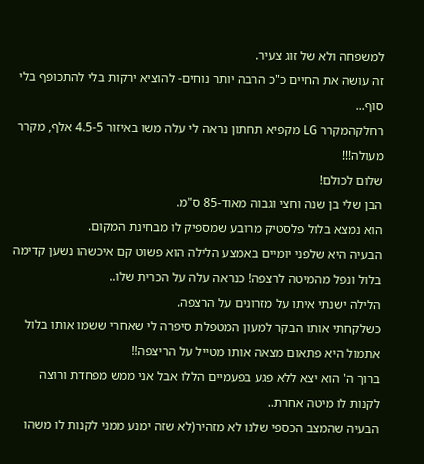למשפחה ולא של זוג צעיר.
זה עושה את החיים כ"כ הרבה יותר נוחים- להוציא ירקות בלי להתכופף בלי סוף...
רחלקהמקרר LG מקפיא תחתון נראה לי עלה משו באיזור 4.5-5 אלף, מקרר מעולה!!!
שלום לכולם!
הבן שלי בן שנה וחצי וגבוה מאוד-85 ס"מ.
הוא נמצא בלול פלסטיק מרובע שמספיק לו מבחינת המקום.
הבעיה היא שלפני יומיים באמצע הלילה הוא פשוט קם איכשהו נשען קדימה בלול ונפל מהמיטה לרצפה! כנראה עלה על הכרית שלו..
הלילה ישנתי איתו על מזרונים על הרצפה.
כשלקחתי אותו הבקר למעון המטפלת סיפרה לי שאחרי ששמו אותו בלול אתמול היא פתאום מצאה אותו מטייל על הריצפה!!
ברוך ה' הוא יצא ללא פגע בפעמיים הללו אבל אני ממש מפחדת ורוצה לקנות לו מיטה אחרת..
הבעיה שהמצב הכספי שלנו לא מזהיר(לא שזה ימנע ממני לקנות לו משהו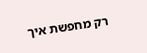רק מחפשת איך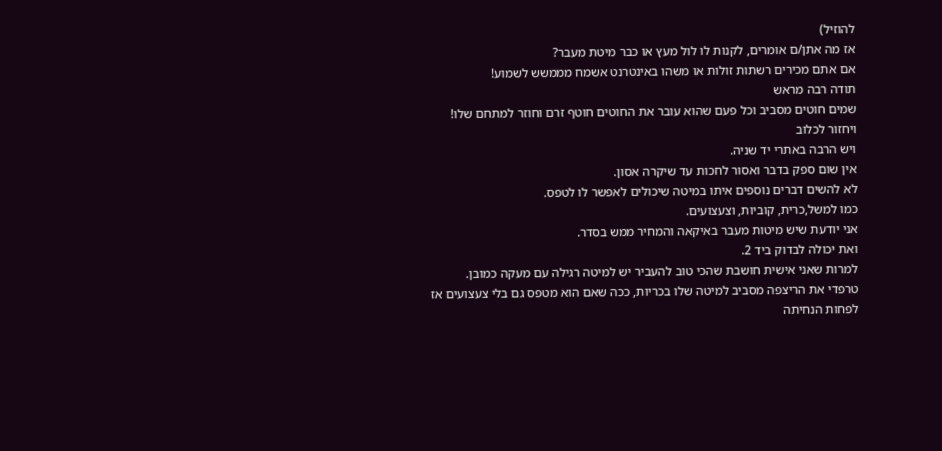להוזיל)
אז מה אתן/ם אומרים, לקנות לו לול מעץ או כבר מיטת מעבר?
אם אתם מכירים רשתות זולות או משהו באינטרנט אשמח מממשש לשמוע!
תודה רבה מראש
שמים חוטים מסביב וכל פעם שהוא עובר את החוטים חוטף זרם וחוזר למתחם שלו!
ויחזור לכלוב
ויש הרבה באתרי יד שניה.
אין שום ספק בדבר ואסור לחכות עד שיקרה אסון.
לא להשים דברים נוספים איתו במיטה שיכולים לאפשר לו לטפס.
כמו למשל,כרית, קוביות, וצעצועים.
אני יודעת שיש מיטות מעבר באיקאה והמחיר ממש בסדר.
ואת יכולה לבדוק ביד 2.
למרות שאני אישית חושבת שהכי טוב להעביר יש למיטה רגילה עם מעקה כמובן.
טרפדי את הריצפה מסביב למיטה שלו בכריות, ככה שאם הוא מטפס גם בלי צעצועים אז לפחות הנחיתה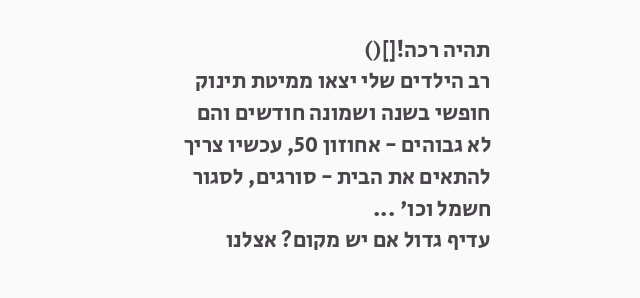תהיה רכה![]()
רב הילדים שלי יצאו ממיטת תינוק חופשי בשנה ושמונה חודשים והם לא גבוהים - אחוזון 50, עכשיו צריך להתאים את הבית - סורגים, לסגור חשמל וכו' ...
עדיף גדול אם יש מקום? אצלנו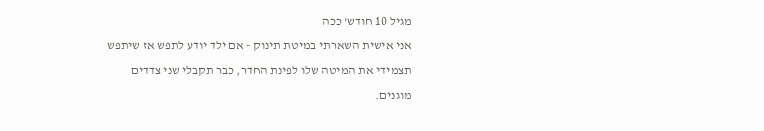מגיל 10 חודש' ככה
אני אישית השארתי במיטת תינוק - אם ילד יודע לתפש אז שיתפש
תצמידי את המיטה שלו לפינת החדר, כבר תקבלי שני צדדים מוגנים.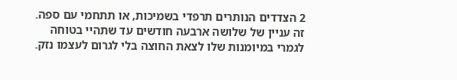2 הצדדים הנותרים תרפדי בשמיכות, או תתחמי עם ספה.
זה עניין של שלושה ארבעה חודשים עד שתהיי בטוחה לגמרי במיומנות שלו לצאת החוצה בלי לגרום לעצמו נזק.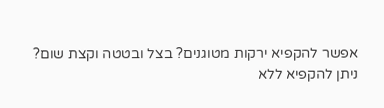אפשר להקפיא ירקות מטוגנים? בצל ובטטה וקצת שום?
ניתן להקפיא ללא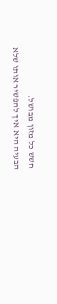חשש כל מזון מבושל.
הבעיה היא איך להפשיר אותו שלא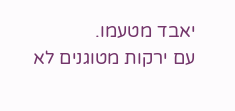יאבד מטעמו.
עם ירקות מטוגנים לא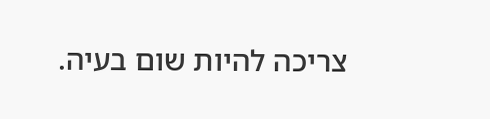צריכה להיות שום בעיה.